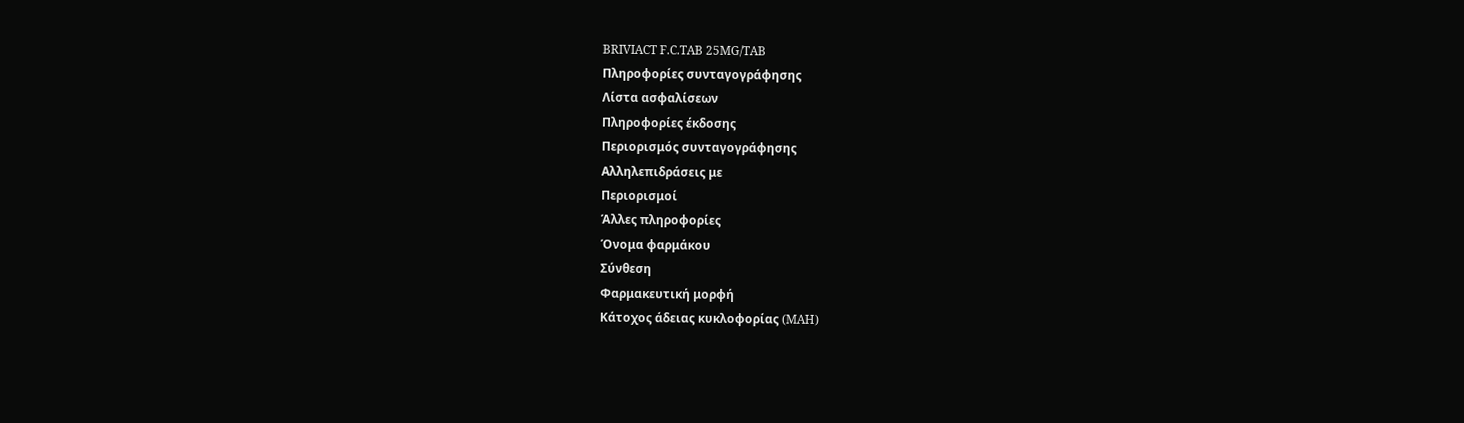BRIVIACT F.C.TAB 25MG/TAB
Πληροφορίες συνταγογράφησης
Λίστα ασφαλίσεων
Πληροφορίες έκδοσης
Περιορισμός συνταγογράφησης
Αλληλεπιδράσεις με
Περιορισμοί
Άλλες πληροφορίες
Όνομα φαρμάκου
Σύνθεση
Φαρμακευτική μορφή
Κάτοχος άδειας κυκλοφορίας (MAH)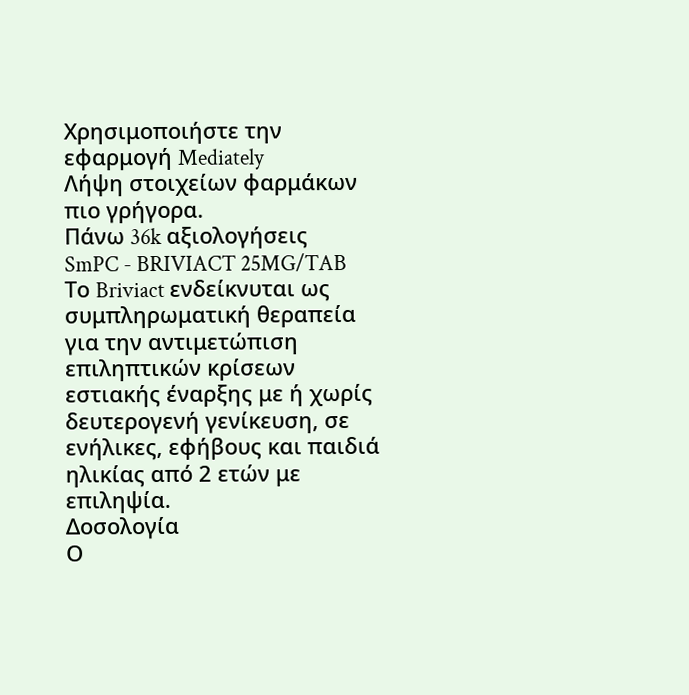Χρησιμοποιήστε την εφαρμογή Mediately
Λήψη στοιχείων φαρμάκων πιο γρήγορα.
Πάνω 36k αξιολογήσεις
SmPC - BRIVIACT 25MG/TAB
Το Briviact ενδείκνυται ως συμπληρωματική θεραπεία για την αντιμετώπιση επιληπτικών κρίσεων εστιακής έναρξης με ή χωρίς δευτερογενή γενίκευση, σε ενήλικες, εφήβους και παιδιά ηλικίας από 2 ετών με επιληψία.
Δοσολογία
Ο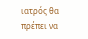ιατρός θα πρέπει να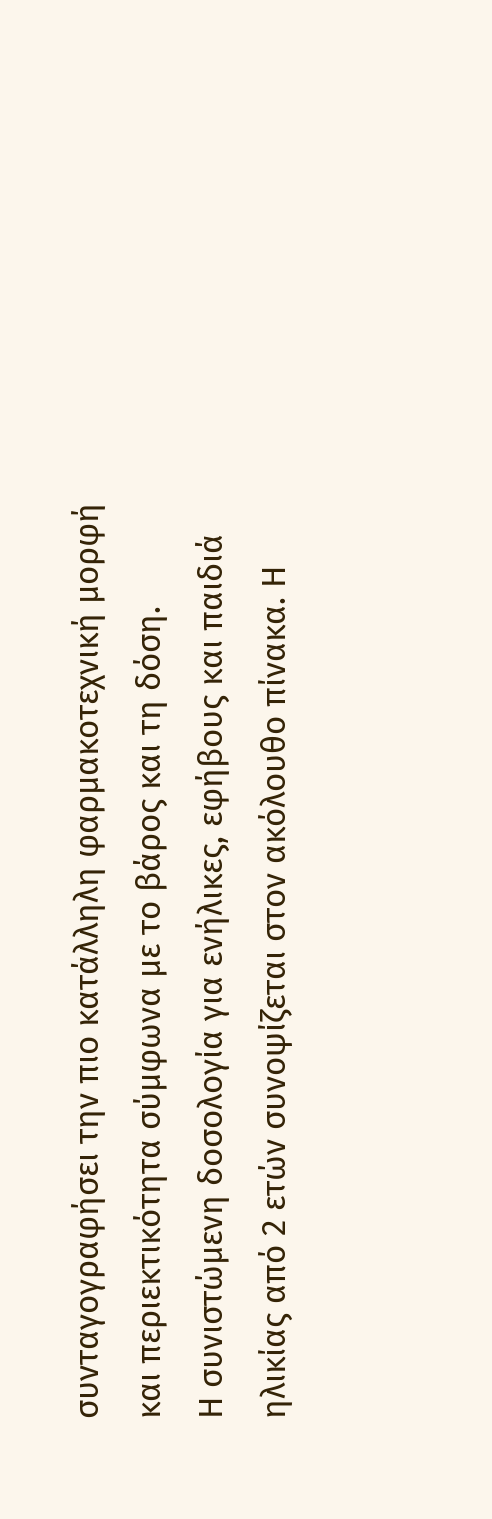συνταγογραφήσει την πιο κατάλληλη φαρμακοτεχνική μορφή και περιεκτικότητα σύμφωνα με το βάρος και τη δόση.
Η συνιστώμενη δοσολογία για ενήλικες, εφήβους και παιδιά ηλικίας από 2 ετών συνοψίζεται στον ακόλουθο πίνακα. Η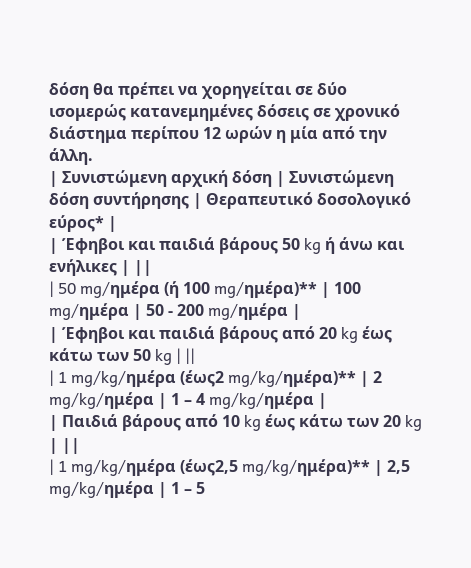δόση θα πρέπει να χορηγείται σε δύο ισομερώς κατανεμημένες δόσεις σε χρονικό διάστημα περίπου 12 ωρών η μία από την άλλη.
| Συνιστώμενη αρχική δόση | Συνιστώμενη δόση συντήρησης | Θεραπευτικό δοσολογικό εύρος* |
| Έφηβοι και παιδιά βάρους 50 kg ή άνω και ενήλικες | ||
| 50 mg/ημέρα (ή 100 mg/ημέρα)** | 100 mg/ημέρα | 50 - 200 mg/ημέρα |
| Έφηβοι και παιδιά βάρους από 20 kg έως κάτω των 50 kg | ||
| 1 mg/kg/ημέρα (έως2 mg/kg/ημέρα)** | 2 mg/kg/ημέρα | 1 – 4 mg/kg/ημέρα |
| Παιδιά βάρους από 10 kg έως κάτω των 20 kg | ||
| 1 mg/kg/ημέρα (έως2,5 mg/kg/ημέρα)** | 2,5 mg/kg/ημέρα | 1 – 5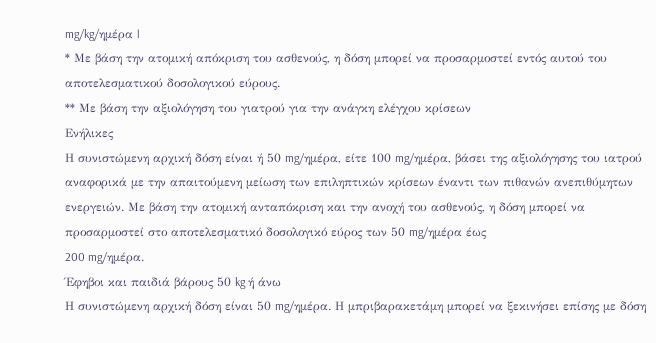mg/kg/ημέρα |
* Με βάση την ατομική απόκριση του ασθενούς, η δόση μπορεί να προσαρμοστεί εντός αυτού του αποτελεσματικού δοσολογικού εύρους.
** Με βάση την αξιολόγηση του γιατρού για την ανάγκη ελέγχου κρίσεων
Ενήλικες
Η συνιστώμενη αρχική δόση είναι ή 50 mg/ημέρα, είτε 100 mg/ημέρα, βάσει της αξιολόγησης του ιατρού αναφορικά με την απαιτούμενη μείωση των επιληπτικών κρίσεων έναντι των πιθανών ανεπιθύμητων ενεργειών. Με βάση την ατομική ανταπόκριση και την ανοχή του ασθενούς, η δόση μπορεί να προσαρμοστεί στο αποτελεσματικό δοσολογικό εύρος των 50 mg/ημέρα έως
200 mg/ημέρα.
Έφηβοι και παιδιά βάρους 50 kg ή άνω
Η συνιστώμενη αρχική δόση είναι 50 mg/ημέρα. Η μπριβαρακετάμη μπορεί να ξεκινήσει επίσης με δόση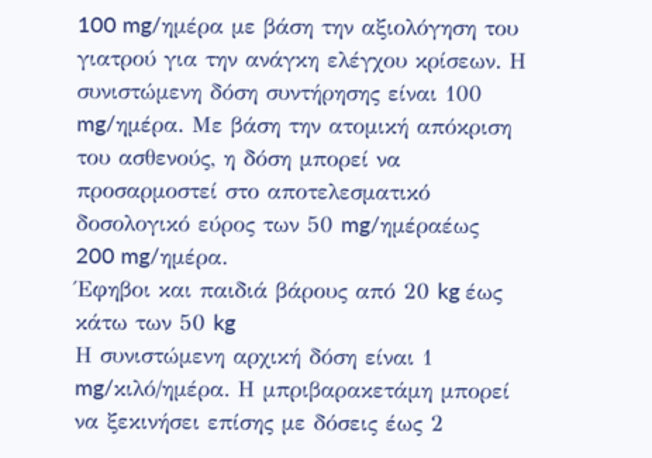100 mg/ημέρα με βάση την αξιολόγηση του γιατρού για την ανάγκη ελέγχου κρίσεων. Η συνιστώμενη δόση συντήρησης είναι 100 mg/ημέρα. Με βάση την ατομική απόκριση του ασθενούς, η δόση μπορεί να προσαρμοστεί στο αποτελεσματικό δοσολογικό εύρος των 50 mg/ημέραέως
200 mg/ημέρα.
Έφηβοι και παιδιά βάρους από 20 kg έως κάτω των 50 kg
Η συνιστώμενη αρχική δόση είναι 1 mg/κιλό/ημέρα. Η μπριβαρακετάμη μπορεί να ξεκινήσει επίσης με δόσεις έως 2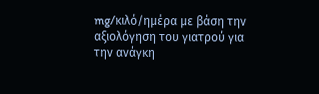mg/κιλό/ημέρα με βάση την αξιολόγηση του γιατρού για την ανάγκη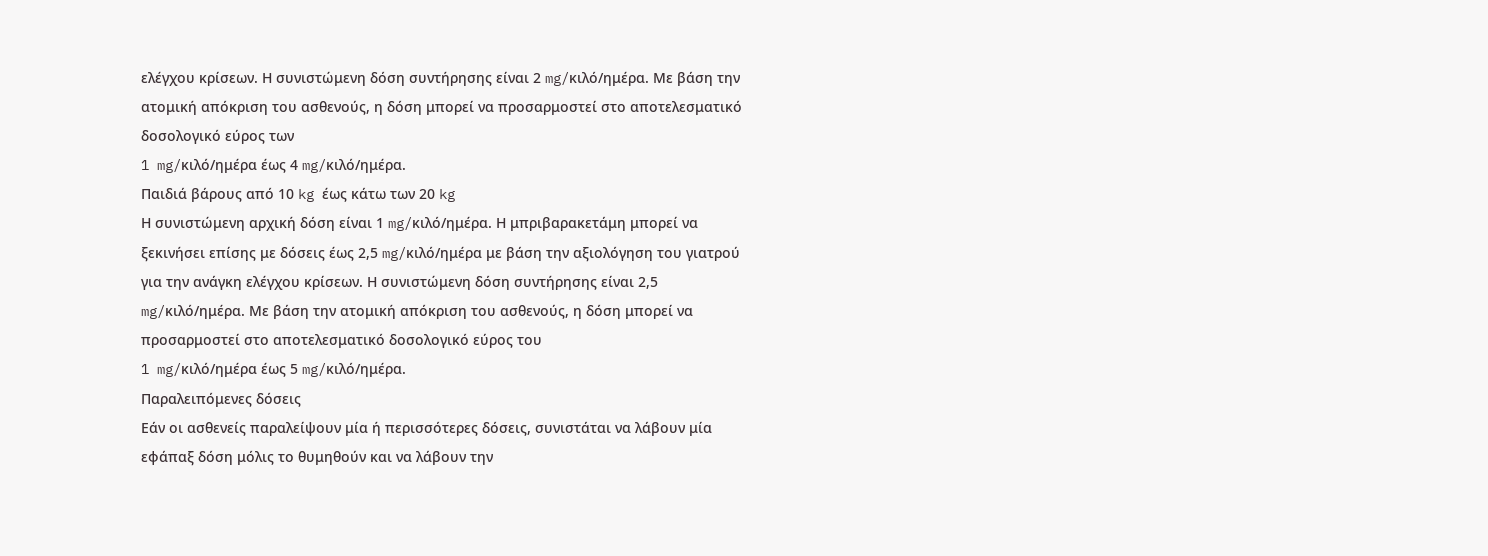ελέγχου κρίσεων. Η συνιστώμενη δόση συντήρησης είναι 2 mg/κιλό/ημέρα. Με βάση την ατομική απόκριση του ασθενούς, η δόση μπορεί να προσαρμοστεί στο αποτελεσματικό δοσολογικό εύρος των
1 mg/κιλό/ημέρα έως 4 mg/κιλό/ημέρα.
Παιδιά βάρους από 10 kg έως κάτω των 20 kg
Η συνιστώμενη αρχική δόση είναι 1 mg/κιλό/ημέρα. Η μπριβαρακετάμη μπορεί να ξεκινήσει επίσης με δόσεις έως 2,5 mg/κιλό/ημέρα με βάση την αξιολόγηση του γιατρού για την ανάγκη ελέγχου κρίσεων. Η συνιστώμενη δόση συντήρησης είναι 2,5 mg/κιλό/ημέρα. Με βάση την ατομική απόκριση του ασθενούς, η δόση μπορεί να προσαρμοστεί στο αποτελεσματικό δοσολογικό εύρος του
1 mg/κιλό/ημέρα έως 5 mg/κιλό/ημέρα.
Παραλειπόμενες δόσεις
Εάν οι ασθενείς παραλείψουν μία ή περισσότερες δόσεις, συνιστάται να λάβουν μία εφάπαξ δόση μόλις το θυμηθούν και να λάβουν την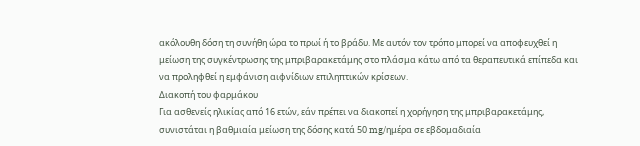ακόλουθη δόση τη συνήθη ώρα το πρωί ή το βράδυ. Με αυτόν τον τρόπο μπορεί να αποφευχθεί η μείωση της συγκέντρωσης της μπριβαρακετάμης στο πλάσμα κάτω από τα θεραπευτικά επίπεδα και να προληφθεί η εμφάνιση αιφνίδιων επιληπτικών κρίσεων.
Διακοπή του φαρμάκου
Για ασθενείς ηλικίας από 16 ετών, εάν πρέπει να διακοπεί η χορήγηση της μπριβαρακετάμης, συνιστάται η βαθμιαία μείωση της δόσης κατά 50 mg/ημέρα σε εβδομαδιαία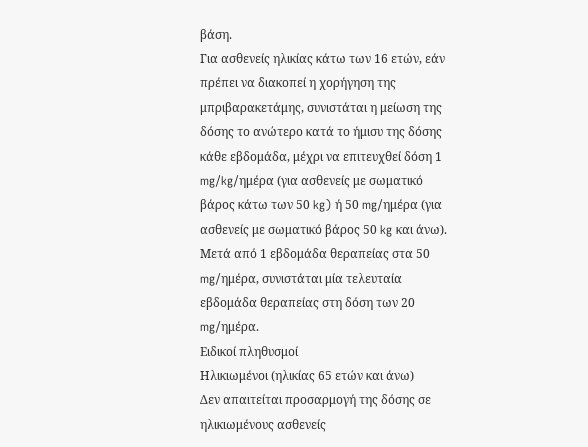βάση.
Για ασθενείς ηλικίας κάτω των 16 ετών, εάν πρέπει να διακοπεί η χορήγηση της μπριβαρακετάμης, συνιστάται η μείωση της δόσης το ανώτερο κατά το ήμισυ της δόσης κάθε εβδομάδα, μέχρι να επιτευχθεί δόση 1 mg/kg/ημέρα (για ασθενείς με σωματικό βάρος κάτω των 50 kg) ή 50 mg/ημέρα (για ασθενείς με σωματικό βάρος 50 kg και άνω).
Μετά από 1 εβδομάδα θεραπείας στα 50 mg/ημέρα, συνιστάται μία τελευταία εβδομάδα θεραπείας στη δόση των 20 mg/ημέρα.
Ειδικοί πληθυσμοί
Ηλικιωμένοι (ηλικίας 65 ετών και άνω)
Δεν απαιτείται προσαρμογή της δόσης σε ηλικιωμένους ασθενείς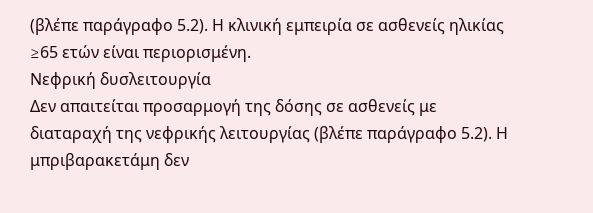(βλέπε παράγραφο 5.2). Η κλινική εμπειρία σε ασθενείς ηλικίας ≥65 ετών είναι περιορισμένη.
Νεφρική δυσλειτουργία
Δεν απαιτείται προσαρμογή της δόσης σε ασθενείς με διαταραχή της νεφρικής λειτουργίας (βλέπε παράγραφο 5.2). Η μπριβαρακετάμη δεν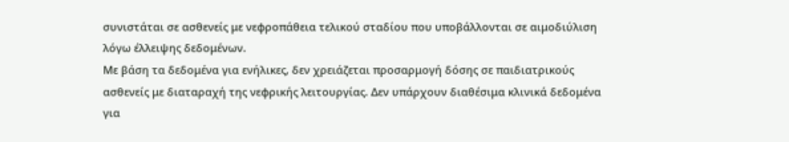συνιστάται σε ασθενείς με νεφροπάθεια τελικού σταδίου που υποβάλλονται σε αιμοδιύλιση λόγω έλλειψης δεδομένων.
Με βάση τα δεδομένα για ενήλικες, δεν χρειάζεται προσαρμογή δόσης σε παιδιατρικούς ασθενείς με διαταραχή της νεφρικής λειτουργίας. Δεν υπάρχουν διαθέσιμα κλινικά δεδομένα για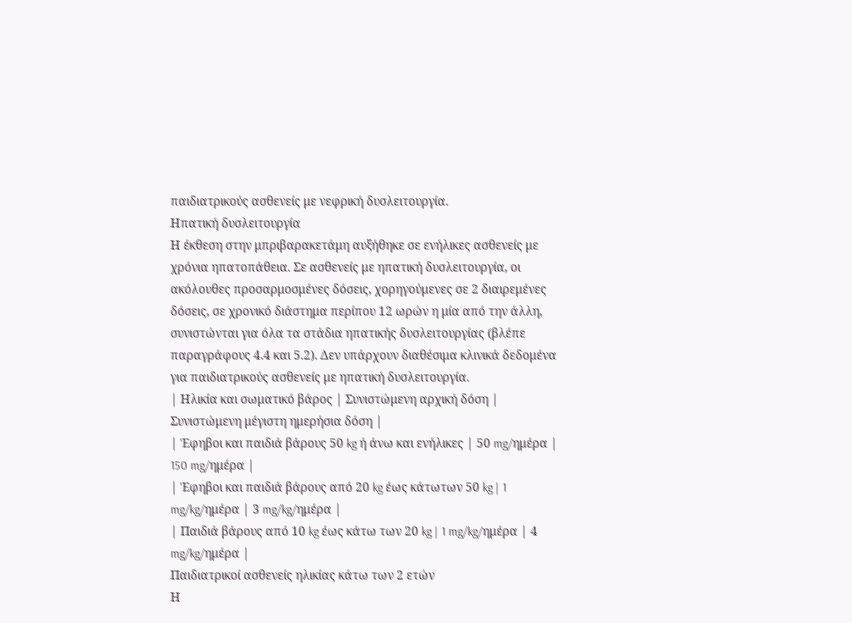παιδιατρικούς ασθενείς με νεφρική δυσλειτουργία.
Ηπατική δυσλειτουργία
Η έκθεση στην μπριβαρακετάμη αυξήθηκε σε ενήλικες ασθενείς με χρόνια ηπατοπάθεια. Σε ασθενείς με ηπατική δυσλειτουργία, οι ακόλουθες προσαρμοσμένες δόσεις, χορηγούμενες σε 2 διαιρεμένες δόσεις, σε χρονικό διάστημα περίπου 12 ωρών η μία από την άλλη, συνιστώνται για όλα τα στάδια ηπατικής δυσλειτουργίας (βλέπε παραγράφους 4.4 και 5.2). Δεν υπάρχουν διαθέσιμα κλινικά δεδομένα για παιδιατρικούς ασθενείς με ηπατική δυσλειτουργία.
| Ηλικία και σωματικό βάρος | Συνιστώμενη αρχική δόση | Συνιστώμενη μέγιστη ημερήσια δόση |
| Έφηβοι και παιδιά βάρους 50 kg ή άνω και ενήλικες | 50 mg/ημέρα | 150 mg/ημέρα |
| Έφηβοι και παιδιά βάρους από 20 kg έως κάτωτων 50 kg | 1 mg/kg/ημέρα | 3 mg/kg/ημέρα |
| Παιδιά βάρους από 10 kg έως κάτω των 20 kg | 1 mg/kg/ημέρα | 4 mg/kg/ημέρα |
Παιδιατρικοί ασθενείς ηλικίας κάτω των 2 ετών
Η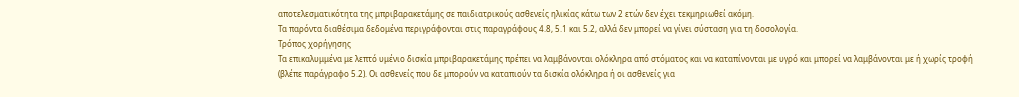αποτελεσματικότητα της μπριβαρακετάμης σε παιδιατρικούς ασθενείς ηλικίας κάτω των 2 ετών δεν έχει τεκμηριωθεί ακόμη.
Τα παρόντα διαθέσιμα δεδομένα περιγράφονται στις παραγράφους 4.8, 5.1 και 5.2, αλλά δεν μπορεί να γίνει σύσταση για τη δοσολογία.
Τρόπος χορήγησης
Τα επικαλυμμένα με λεπτό υμένιο δισκία μπριβαρακετάμης πρέπει να λαμβάνονται ολόκληρα από στόματος και να καταπίνονται με υγρό και μπορεί να λαμβάνονται με ή χωρίς τροφή (βλέπε παράγραφο 5.2). Οι ασθενείς που δε μπορούν να καταπιούν τα δισκία ολόκληρα ή οι ασθενείς για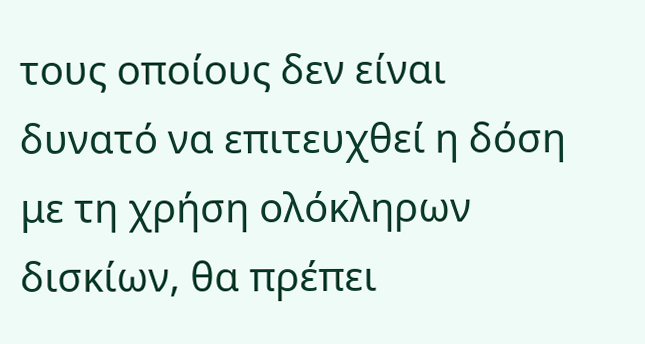τους οποίους δεν είναι δυνατό να επιτευχθεί η δόση με τη χρήση ολόκληρων δισκίων, θα πρέπει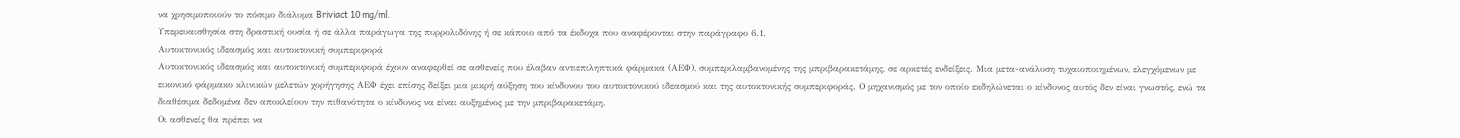να χρησιμοποιούν το πόσιμο διάλυμα Briviact 10 mg/ml.
Υπερευαισθησία στη δραστική ουσία ή σε άλλα παράγωγα της πυρρολιδόνης ή σε κάποιο από τα έκδοχα που αναφέρονται στην παράγραφο 6.1.
Αυτοκτονικός ιδεασμός και αυτοκτονική συμπεριφορά
Αυτοκτονικός ιδεασμός και αυτοκτονική συμπεριφορά έχουν αναφερθεί σε ασθενείς που έλαβαν αντιεπιληπτικά φάρμακα (ΑΕΦ), συμπεριλαμβανομένης της μπριβαρακετάμης, σε αρκετές ενδείξεις. Μια μετα-ανάλυση τυχαιοποιημένων, ελεγχόμενων με εικονικό φάρμακο κλινικών μελετών χορήγησης ΑΕΦ έχει επίσης δείξει μια μικρή αύξηση του κίνδυνου του αυτοκτονικού ιδεασμού και της αυτοκτονικής συμπεριφοράς. Ο μηχανισμός με τον οποίο εκδηλώνεται ο κίνδυνος αυτός δεν είναι γνωστός, ενώ τα διαθέσιμα δεδομένα δεν αποκλείουν την πιθανότητα ο κίνδυνος να είναι αυξημένος με την μπριβαρακετάμη.
Οι ασθενείς θα πρέπει να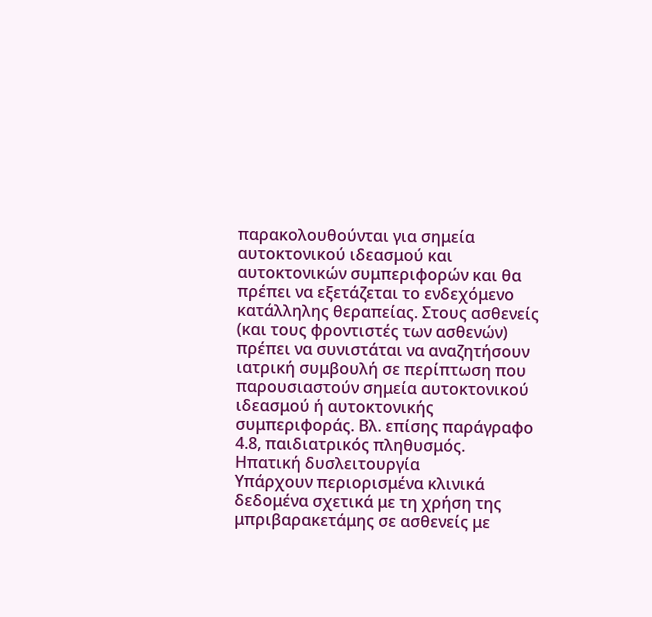παρακολουθούνται για σημεία αυτοκτονικού ιδεασμού και αυτοκτονικών συμπεριφορών και θα πρέπει να εξετάζεται το ενδεχόμενο κατάλληλης θεραπείας. Στους ασθενείς (και τους φροντιστές των ασθενών) πρέπει να συνιστάται να αναζητήσουν ιατρική συμβουλή σε περίπτωση που παρουσιαστούν σημεία αυτοκτονικού ιδεασμού ή αυτοκτονικής συμπεριφοράς. Βλ. επίσης παράγραφο 4.8, παιδιατρικός πληθυσμός.
Ηπατική δυσλειτουργία
Υπάρχουν περιορισμένα κλινικά δεδομένα σχετικά με τη χρήση της μπριβαρακετάμης σε ασθενείς με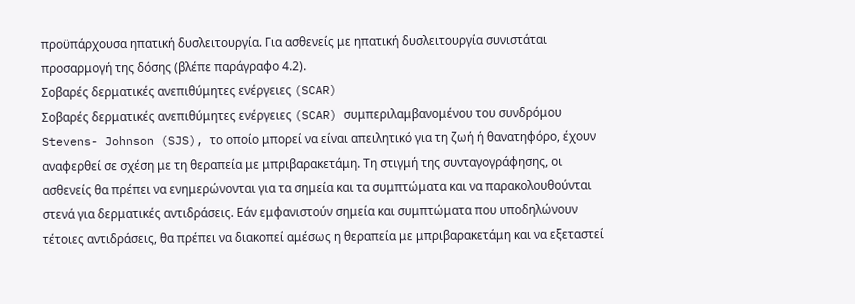προϋπάρχουσα ηπατική δυσλειτουργία. Για ασθενείς με ηπατική δυσλειτουργία συνιστάται προσαρμογή της δόσης (βλέπε παράγραφο 4.2).
Σοβαρές δερματικές ανεπιθύμητες ενέργειες (SCAR)
Σοβαρές δερματικές ανεπιθύμητες ενέργειες (SCAR) συμπεριλαμβανομένου του συνδρόμου Stevens- Johnson (SJS), το οποίο μπορεί να είναι απειλητικό για τη ζωή ή θανατηφόρο, έχουν αναφερθεί σε σχέση με τη θεραπεία με μπριβαρακετάμη. Τη στιγμή της συνταγογράφησης, οι ασθενείς θα πρέπει να ενημερώνονται για τα σημεία και τα συμπτώματα και να παρακολουθούνται στενά για δερματικές αντιδράσεις. Εάν εμφανιστούν σημεία και συμπτώματα που υποδηλώνουν τέτοιες αντιδράσεις, θα πρέπει να διακοπεί αμέσως η θεραπεία με μπριβαρακετάμη και να εξεταστεί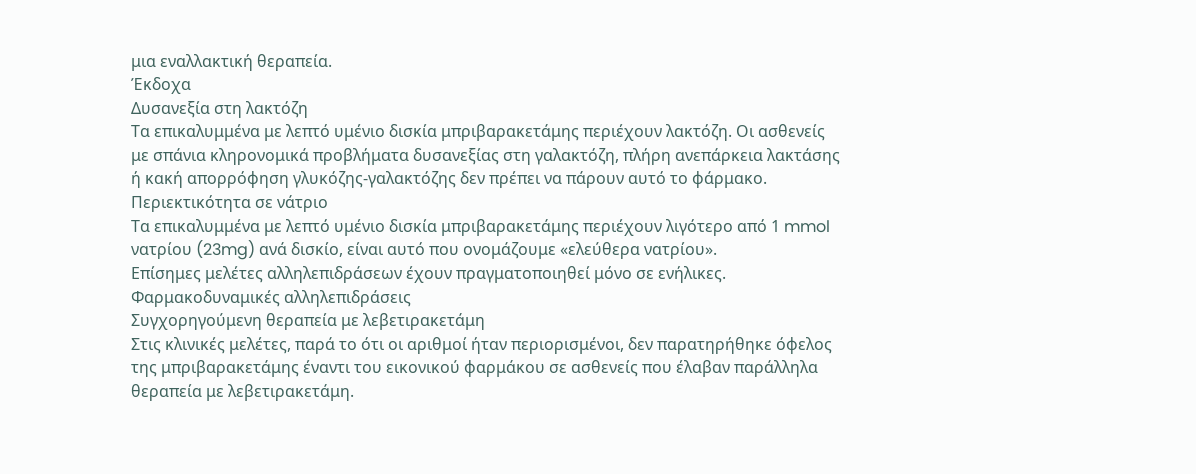μια εναλλακτική θεραπεία.
Έκδοχα
Δυσανεξία στη λακτόζη
Τα επικαλυμμένα με λεπτό υμένιο δισκία μπριβαρακετάμης περιέχουν λακτόζη. Οι ασθενείς με σπάνια κληρονομικά προβλήματα δυσανεξίας στη γαλακτόζη, πλήρη ανεπάρκεια λακτάσης ή κακή απορρόφηση γλυκόζης-γαλακτόζης δεν πρέπει να πάρουν αυτό το φάρμακο.
Περιεκτικότητα σε νάτριο
Τα επικαλυμμένα με λεπτό υμένιο δισκία μπριβαρακετάμης περιέχουν λιγότερο από 1 mmol νατρίου (23mg) ανά δισκίο, είναι αυτό που ονομάζουμε «ελεύθερα νατρίου».
Επίσημες μελέτες αλληλεπιδράσεων έχουν πραγματοποιηθεί μόνο σε ενήλικες. Φαρμακοδυναμικές αλληλεπιδράσεις
Συγχορηγούμενη θεραπεία με λεβετιρακετάμη
Στις κλινικές μελέτες, παρά το ότι οι αριθμοί ήταν περιορισμένοι, δεν παρατηρήθηκε όφελος της μπριβαρακετάμης έναντι του εικονικού φαρμάκου σε ασθενείς που έλαβαν παράλληλα θεραπεία με λεβετιρακετάμη.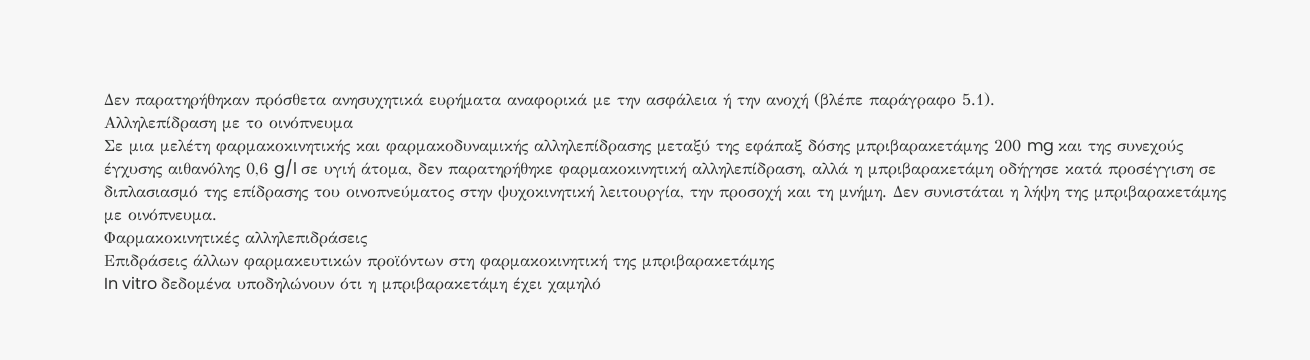Δεν παρατηρήθηκαν πρόσθετα ανησυχητικά ευρήματα αναφορικά με την ασφάλεια ή την ανοχή (βλέπε παράγραφο 5.1).
Αλληλεπίδραση με το οινόπνευμα
Σε μια μελέτη φαρμακοκινητικής και φαρμακοδυναμικής αλληλεπίδρασης μεταξύ της εφάπαξ δόσης μπριβαρακετάμης 200 mg και της συνεχούς έγχυσης αιθανόλης 0,6 g/l σε υγιή άτομα, δεν παρατηρήθηκε φαρμακοκινητική αλληλεπίδραση, αλλά η μπριβαρακετάμη οδήγησε κατά προσέγγιση σε διπλασιασμό της επίδρασης του οινοπνεύματος στην ψυχοκινητική λειτουργία, την προσοχή και τη μνήμη. Δεν συνιστάται η λήψη της μπριβαρακετάμης με οινόπνευμα.
Φαρμακοκινητικές αλληλεπιδράσεις
Επιδράσεις άλλων φαρμακευτικών προϊόντων στη φαρμακοκινητική της μπριβαρακετάμης
In vitro δεδομένα υποδηλώνουν ότι η μπριβαρακετάμη έχει χαμηλό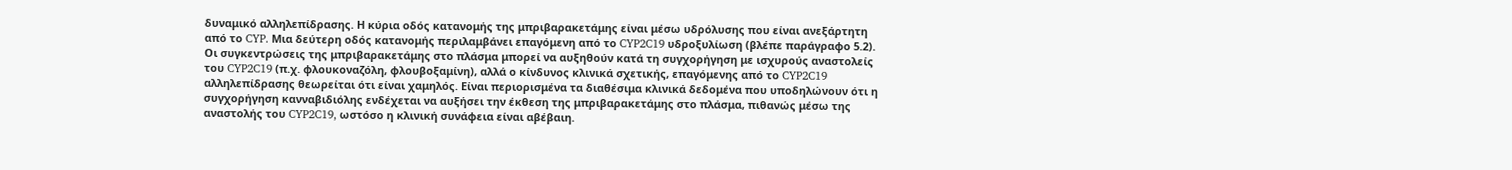δυναμικό αλληλεπίδρασης. Η κύρια οδός κατανομής της μπριβαρακετάμης είναι μέσω υδρόλυσης που είναι ανεξάρτητη από το CYP. Μια δεύτερη οδός κατανομής περιλαμβάνει επαγόμενη από το CYP2C19 υδροξυλίωση (βλέπε παράγραφο 5.2).
Οι συγκεντρώσεις της μπριβαρακετάμης στο πλάσμα μπορεί να αυξηθούν κατά τη συγχορήγηση με ισχυρούς αναστολείς του CYP2C19 (π.χ. φλουκοναζόλη, φλουβοξαμίνη), αλλά ο κίνδυνος κλινικά σχετικής, επαγόμενης από το CYP2C19 αλληλεπίδρασης θεωρείται ότι είναι χαμηλός. Είναι περιορισμένα τα διαθέσιμα κλινικά δεδομένα που υποδηλώνουν ότι η συγχορήγηση κανναβιδιόλης ενδέχεται να αυξήσει την έκθεση της μπριβαρακετάμης στο πλάσμα, πιθανώς μέσω της αναστολής του CYP2C19, ωστόσο η κλινική συνάφεια είναι αβέβαιη.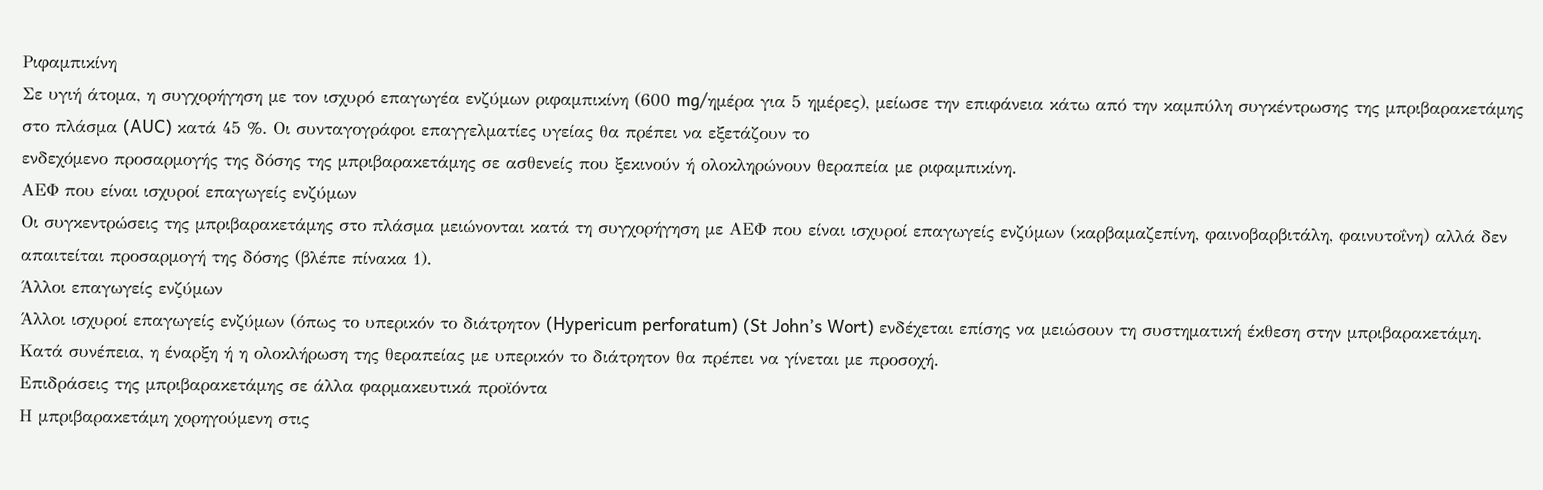Ριφαμπικίνη
Σε υγιή άτομα, η συγχορήγηση με τον ισχυρό επαγωγέα ενζύμων ριφαμπικίνη (600 mg/ημέρα για 5 ημέρες), μείωσε την επιφάνεια κάτω από την καμπύλη συγκέντρωσης της μπριβαρακετάμης στο πλάσμα (AUC) κατά 45 %. Οι συνταγογράφοι επαγγελματίες υγείας θα πρέπει να εξετάζουν το
ενδεχόμενο προσαρμογής της δόσης της μπριβαρακετάμης σε ασθενείς που ξεκινούν ή ολοκληρώνουν θεραπεία με ριφαμπικίνη.
AEΦ που είναι ισχυροί επαγωγείς ενζύμων
Οι συγκεντρώσεις της μπριβαρακετάμης στο πλάσμα μειώνονται κατά τη συγχορήγηση με ΑΕΦ που είναι ισχυροί επαγωγείς ενζύμων (καρβαμαζεπίνη, φαινοβαρβιτάλη, φαινυτοΐνη) αλλά δεν απαιτείται προσαρμογή της δόσης (βλέπε πίνακα 1).
Άλλοι επαγωγείς ενζύμων
Άλλοι ισχυροί επαγωγείς ενζύμων (όπως το υπερικόν το διάτρητον (Hypericum perforatum) (St John’s Wort) ενδέχεται επίσης να μειώσουν τη συστηματική έκθεση στην μπριβαρακετάμη. Κατά συνέπεια, η έναρξη ή η ολοκλήρωση της θεραπείας με υπερικόν το διάτρητον θα πρέπει να γίνεται με προσοχή.
Επιδράσεις της μπριβαρακετάμης σε άλλα φαρμακευτικά προϊόντα
Η μπριβαρακετάμη χορηγούμενη στις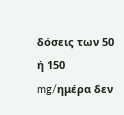δόσεις των 50 ή 150 mg/ημέρα δεν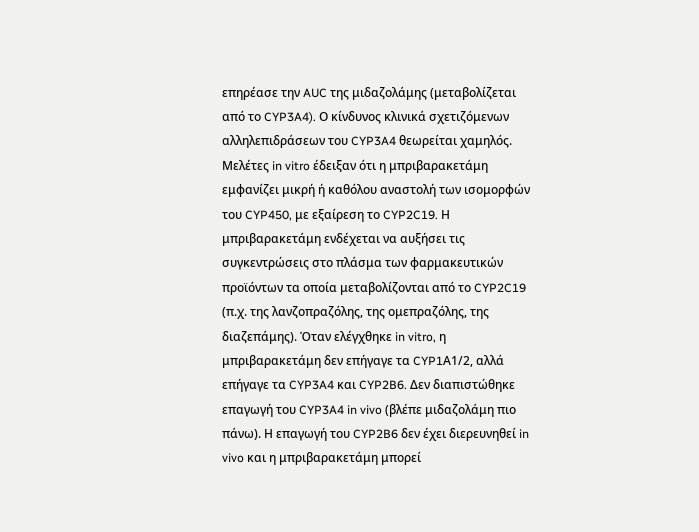επηρέασε την AUC της μιδαζολάμης (μεταβολίζεται από το CYP3A4). Ο κίνδυνος κλινικά σχετιζόμενων αλληλεπιδράσεων του CYP3A4 θεωρείται χαμηλός.
Μελέτες in vitro έδειξαν ότι η μπριβαρακετάμη εμφανίζει μικρή ή καθόλου αναστολή των ισομορφών του CYP450, με εξαίρεση το CYP2C19. Η μπριβαρακετάμη ενδέχεται να αυξήσει τις συγκεντρώσεις στο πλάσμα των φαρμακευτικών προϊόντων τα οποία μεταβολίζονται από το CYP2C19 (π.χ. της λανζοπραζόλης, της ομεπραζόλης, της διαζεπάμης). Όταν ελέγχθηκε in vitro, η μπριβαρακετάμη δεν επήγαγε τα CYP1Α1/2, αλλά επήγαγε τα CYP3A4 και CYP2B6. Δεν διαπιστώθηκε επαγωγή του CYP3A4 in vivo (βλέπε μιδαζολάμη πιο πάνω). Η επαγωγή του CYP2B6 δεν έχει διερευνηθεί in vivo και η μπριβαρακετάμη μπορεί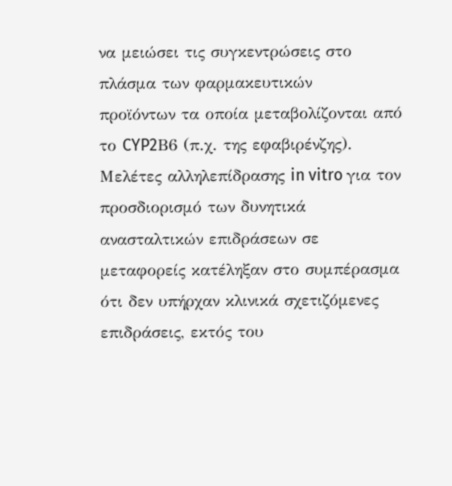να μειώσει τις συγκεντρώσεις στο πλάσμα των φαρμακευτικών
προϊόντων τα οποία μεταβολίζονται από το CYP2Β6 (π.χ. της εφαβιρένζης). Μελέτες αλληλεπίδρασης in vitro για τον προσδιορισμό των δυνητικά ανασταλτικών επιδράσεων σε μεταφορείς κατέληξαν στο συμπέρασμα ότι δεν υπήρχαν κλινικά σχετιζόμενες επιδράσεις, εκτός του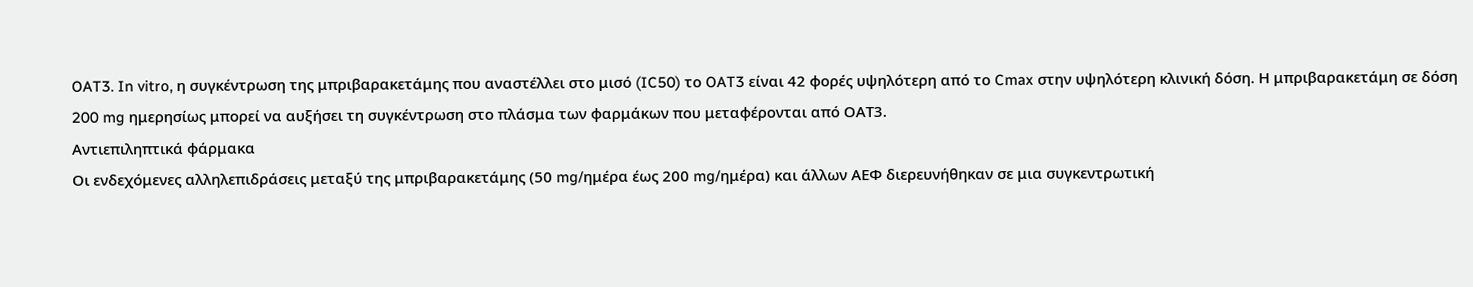OAT3. In vitro, η συγκέντρωση της μπριβαρακετάμης που αναστέλλει στο μισό (IC50) το OAT3 είναι 42 φορές υψηλότερη από το Cmax στην υψηλότερη κλινική δόση. Η μπριβαρακετάμη σε δόση 200 mg ημερησίως μπορεί να αυξήσει τη συγκέντρωση στο πλάσμα των φαρμάκων που μεταφέρονται από ΟΑΤ3.
Αντιεπιληπτικά φάρμακα
Οι ενδεχόμενες αλληλεπιδράσεις μεταξύ της μπριβαρακετάμης (50 mg/ημέρα έως 200 mg/ημέρα) και άλλων AEΦ διερευνήθηκαν σε μια συγκεντρωτική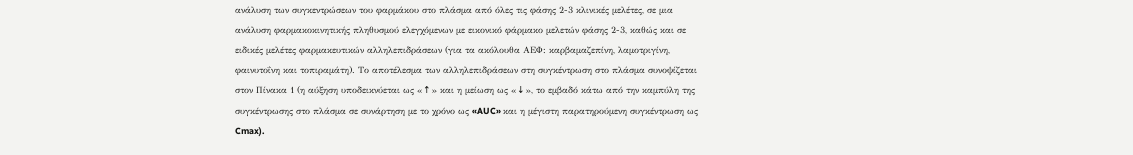ανάλυση των συγκεντρώσεων του φαρμάκου στο πλάσμα από όλες τις φάσης 2-3 κλινικές μελέτες, σε μια ανάλυση φαρμακοκινητικής πληθυσμού ελεγχόμενων με εικονικό φάρμακο μελετών φάσης 2-3, καθώς και σε ειδικές μελέτες φαρμακευτικών αλληλεπιδράσεων (για τα ακόλουθα ΑΕΦ: καρβαμαζεπίνη, λαμοτριγίνη, φαινυτοΐνη και τοπιραμάτη). Το αποτέλεσμα των αλληλεπιδράσεων στη συγκέντρωση στο πλάσμα συνοψίζεται στον Πίνακα 1 (η αύξηση υποδεικνύεται ως «↑» και η μείωση ως «↓», το εμβαδό κάτω από την καμπύλη της συγκέντρωσης στο πλάσμα σε συνάρτηση με το χρόνο ως «AUC» και η μέγιστη παρατηρούμενη συγκέντρωση ως Cmax).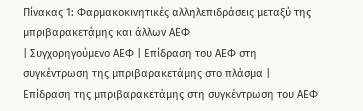Πίνακας 1: Φαρμακοκινητικές αλληλεπιδράσεις μεταξύ της μπριβαρακετάμης και άλλων ΑΕΦ
| Συγχορηγούμενο ΑΕΦ | Επίδραση του ΑΕΦ στη συγκέντρωση της μπριβαρακετάμης στο πλάσμα | Επίδραση της μπριβαρακετάμης στη συγκέντρωση του ΑΕΦ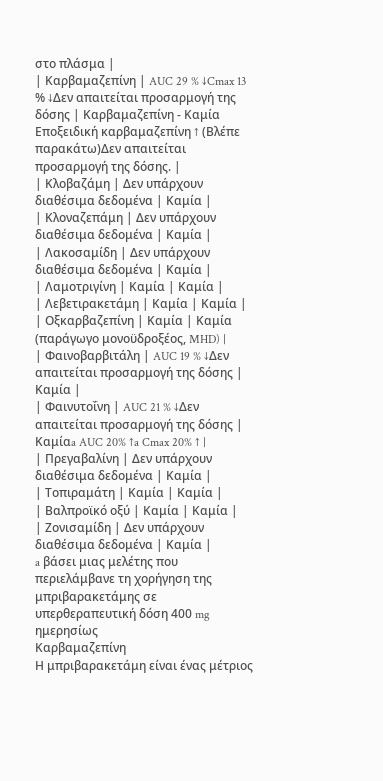στο πλάσμα |
| Καρβαμαζεπίνη | AUC 29 % ↓Cmax 13 % ↓Δεν απαιτείται προσαρμογή της δόσης | Καρβαμαζεπίνη - Καμία Εποξειδική καρβαμαζεπίνη ↑ (Βλέπε παρακάτω)Δεν απαιτείται προσαρμογή της δόσης. |
| Κλοβαζάμη | Δεν υπάρχουν διαθέσιμα δεδομένα | Καμία |
| Κλοναζεπάμη | Δεν υπάρχουν διαθέσιμα δεδομένα | Καμία |
| Λακοσαμίδη | Δεν υπάρχουν διαθέσιμα δεδομένα | Καμία |
| Λαμοτριγίνη | Καμία | Καμία |
| Λεβετιρακετάμη | Καμία | Καμία |
| Οξκαρβαζεπίνη | Καμία | Καμία (παράγωγο μονοϋδροξέος, MHD) |
| Φαινοβαρβιτάλη | AUC 19 % ↓Δεν απαιτείται προσαρμογή της δόσης | Καμία |
| Φαινυτοΐνη | AUC 21 % ↓Δεν απαιτείται προσαρμογή της δόσης | Καμίαa AUC 20% ↑a Cmax 20% ↑ |
| Πρεγαβαλίνη | Δεν υπάρχουν διαθέσιμα δεδομένα | Καμία |
| Τοπιραμάτη | Καμία | Καμία |
| Βαλπροϊκό οξύ | Καμία | Καμία |
| Ζονισαμίδη | Δεν υπάρχουν διαθέσιμα δεδομένα | Καμία |
a βάσει μιας μελέτης που περιελάμβανε τη χορήγηση της μπριβαρακετάμης σε υπερθεραπευτική δόση 400 mg ημερησίως
Καρβαμαζεπίνη
Η μπριβαρακετάμη είναι ένας μέτριος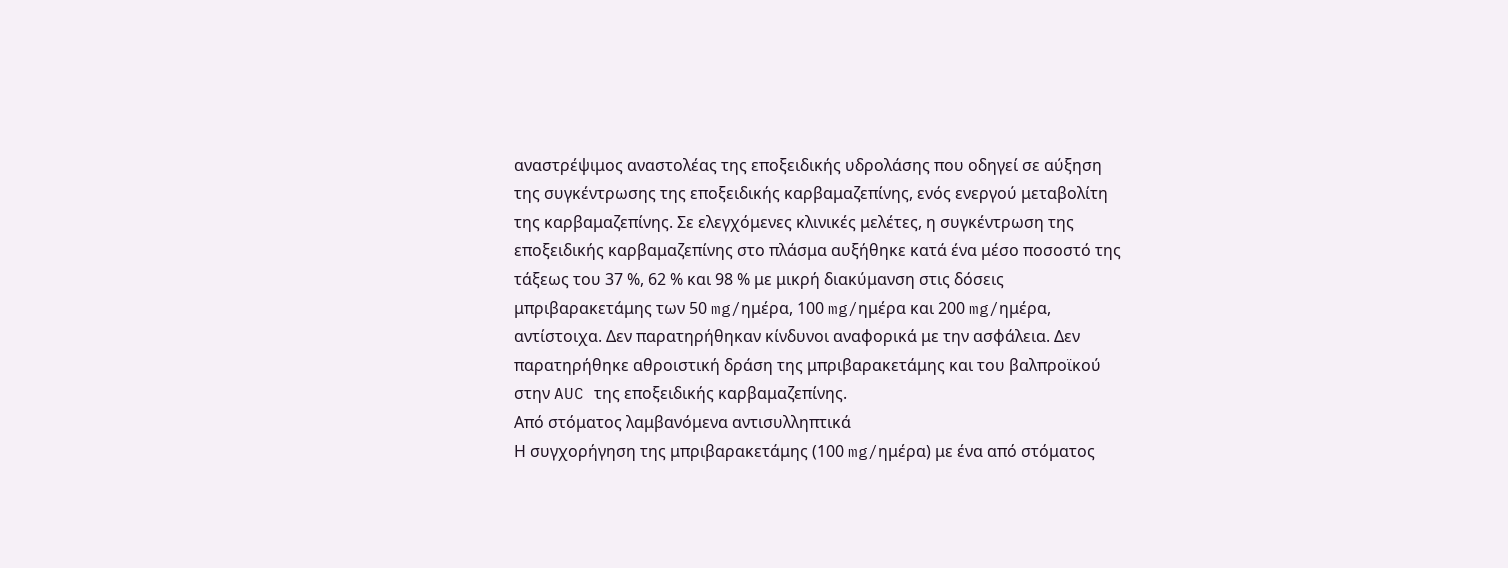αναστρέψιμος αναστολέας της εποξειδικής υδρολάσης που οδηγεί σε αύξηση της συγκέντρωσης της εποξειδικής καρβαμαζεπίνης, ενός ενεργού μεταβολίτη της καρβαμαζεπίνης. Σε ελεγχόμενες κλινικές μελέτες, η συγκέντρωση της εποξειδικής καρβαμαζεπίνης στο πλάσμα αυξήθηκε κατά ένα μέσο ποσοστό της τάξεως του 37 %, 62 % και 98 % με μικρή διακύμανση στις δόσεις μπριβαρακετάμης των 50 mg/ημέρα, 100 mg/ημέρα και 200 mg/ημέρα, αντίστοιχα. Δεν παρατηρήθηκαν κίνδυνοι αναφορικά με την ασφάλεια. Δεν παρατηρήθηκε αθροιστική δράση της μπριβαρακετάμης και του βαλπροϊκού στην AUC της εποξειδικής καρβαμαζεπίνης.
Από στόματος λαμβανόμενα αντισυλληπτικά
Η συγχορήγηση της μπριβαρακετάμης (100 mg/ημέρα) με ένα από στόματος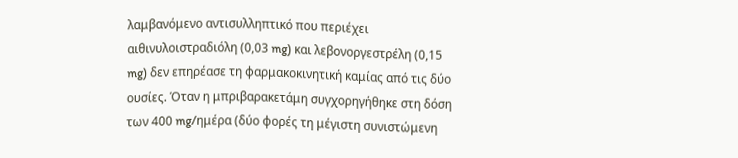λαμβανόμενο αντισυλληπτικό που περιέχει αιθινυλοιστραδιόλη (0,03 mg) και λεβονοργεστρέλη (0,15 mg) δεν επηρέασε τη φαρμακοκινητική καμίας από τις δύο ουσίες. Όταν η μπριβαρακετάμη συγχορηγήθηκε στη δόση των 400 mg/ημέρα (δύο φορές τη μέγιστη συνιστώμενη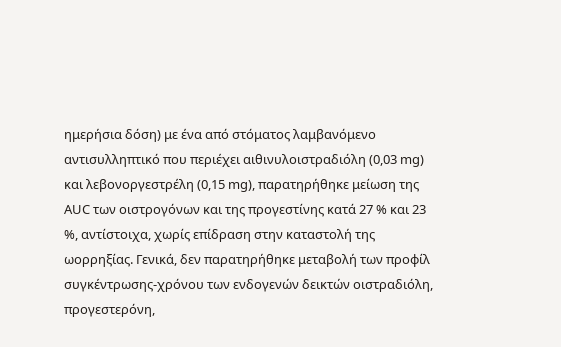ημερήσια δόση) με ένα από στόματος λαμβανόμενο αντισυλληπτικό που περιέχει αιθινυλοιστραδιόλη (0,03 mg) και λεβονοργεστρέλη (0,15 mg), παρατηρήθηκε μείωση της AUC των οιστρογόνων και της προγεστίνης κατά 27 % και 23 %, αντίστοιχα, χωρίς επίδραση στην καταστολή της ωορρηξίας. Γενικά, δεν παρατηρήθηκε μεταβολή των προφίλ συγκέντρωσης-χρόνου των ενδογενών δεικτών οιστραδιόλη, προγεστερόνη,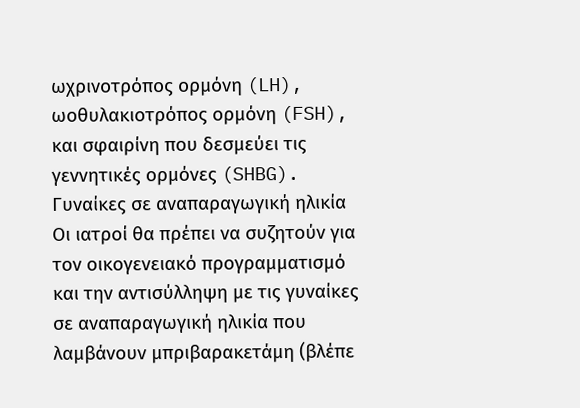ωχρινοτρόπος ορμόνη (LH), ωοθυλακιοτρόπος ορμόνη (FSH), και σφαιρίνη που δεσμεύει τις γεννητικές ορμόνες (SHBG).
Γυναίκες σε αναπαραγωγική ηλικία
Οι ιατροί θα πρέπει να συζητούν για τον οικογενειακό προγραμματισμό και την αντισύλληψη με τις γυναίκες σε αναπαραγωγική ηλικία που λαμβάνουν μπριβαρακετάμη (βλέπε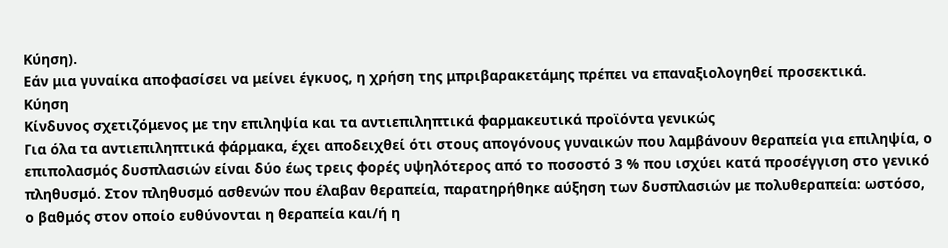Κύηση).
Εάν μια γυναίκα αποφασίσει να μείνει έγκυος, η χρήση της μπριβαρακετάμης πρέπει να επαναξιολογηθεί προσεκτικά.
Κύηση
Κίνδυνος σχετιζόμενος με την επιληψία και τα αντιεπιληπτικά φαρμακευτικά προϊόντα γενικώς
Για όλα τα αντιεπιληπτικά φάρμακα, έχει αποδειχθεί ότι στους απογόνους γυναικών που λαμβάνουν θεραπεία για επιληψία, ο επιπολασμός δυσπλασιών είναι δύο έως τρεις φορές υψηλότερος από το ποσοστό 3 % που ισχύει κατά προσέγγιση στο γενικό πληθυσμό. Στον πληθυσμό ασθενών που έλαβαν θεραπεία, παρατηρήθηκε αύξηση των δυσπλασιών με πολυθεραπεία: ωστόσο, ο βαθμός στον οποίο ευθύνονται η θεραπεία και/ή η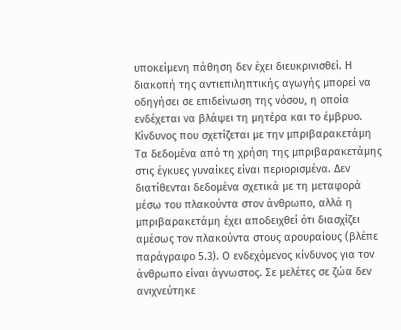υποκείμενη πάθηση δεν έχει διευκρινισθεί. Η διακοπή της αντιεπιληπτικής αγωγής μπορεί να οδηγήσει σε επιδείνωση της νόσου, η οποία ενδέχεται να βλάψει τη μητέρα και το έμβρυο.
Κίνδυνος που σχετίζεται με την μπριβαρακετάμη
Τα δεδομένα από τη χρήση της μπριβαρακετάμης στις έγκυες γυναίκες είναι περιορισμένα. Δεν διατίθενται δεδομένα σχετικά με τη μεταφορά μέσω του πλακούντα στον άνθρωπο, αλλά η μπριβαρακετάμη έχει αποδειχθεί ότι διασχίζει αμέσως τον πλακούντα στους αρουραίους (βλέπε παράγραφο 5.3). Ο ενδεχόμενος κίνδυνος για τον άνθρωπο είναι άγνωστος. Σε μελέτες σε ζώα δεν ανιχνεύτηκε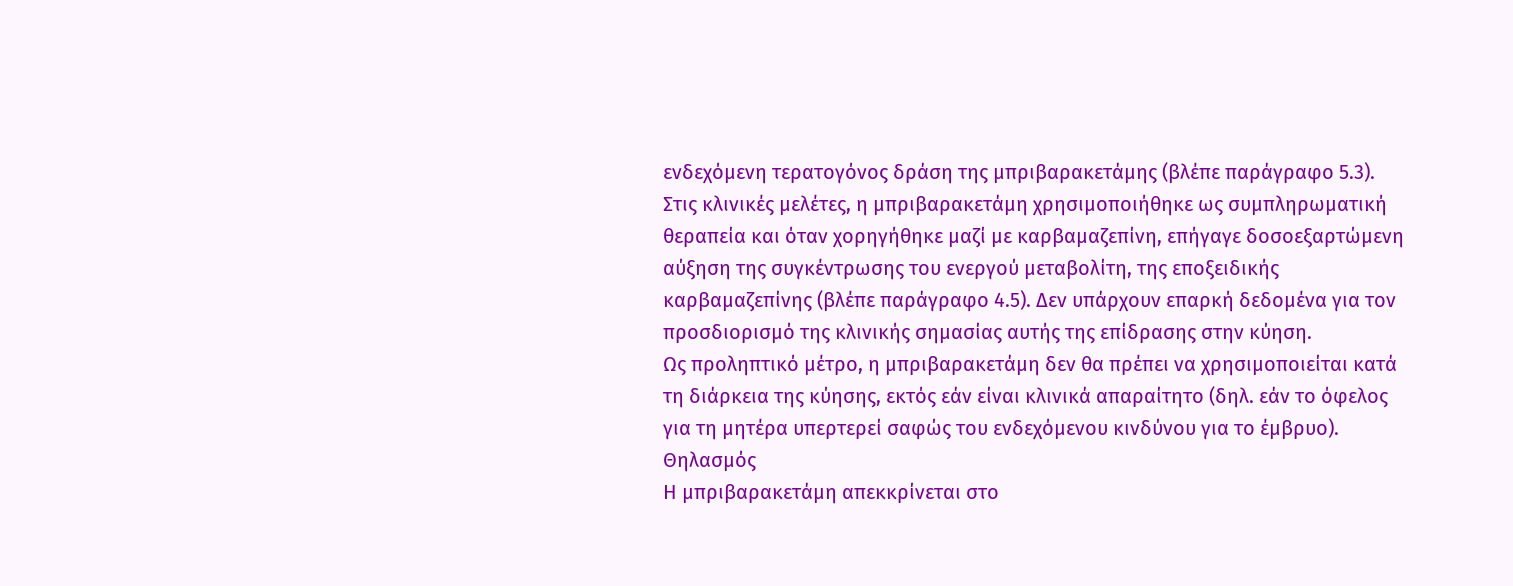ενδεχόμενη τερατογόνος δράση της μπριβαρακετάμης (βλέπε παράγραφο 5.3).
Στις κλινικές μελέτες, η μπριβαρακετάμη χρησιμοποιήθηκε ως συμπληρωματική θεραπεία και όταν χορηγήθηκε μαζί με καρβαμαζεπίνη, επήγαγε δοσοεξαρτώμενη αύξηση της συγκέντρωσης του ενεργού μεταβολίτη, της εποξειδικής καρβαμαζεπίνης (βλέπε παράγραφο 4.5). Δεν υπάρχουν επαρκή δεδομένα για τον προσδιορισμό της κλινικής σημασίας αυτής της επίδρασης στην κύηση.
Ως προληπτικό μέτρο, η μπριβαρακετάμη δεν θα πρέπει να χρησιμοποιείται κατά τη διάρκεια της κύησης, εκτός εάν είναι κλινικά απαραίτητο (δηλ. εάν το όφελος για τη μητέρα υπερτερεί σαφώς του ενδεχόμενου κινδύνου για το έμβρυο).
Θηλασμός
Η μπριβαρακετάμη απεκκρίνεται στο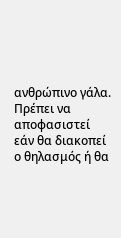ανθρώπινο γάλα. Πρέπει να αποφασιστεί εάν θα διακοπεί ο θηλασμός ή θα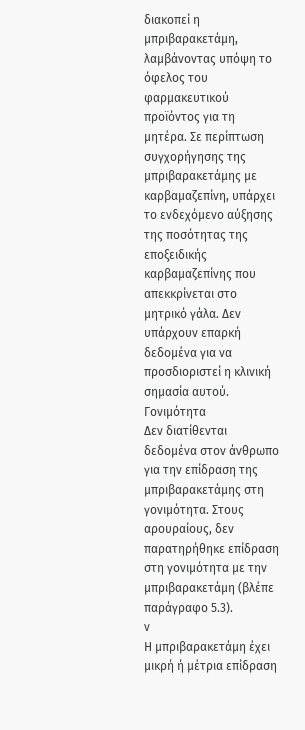διακοπεί η μπριβαρακετάμη, λαμβάνοντας υπόψη το όφελος του φαρμακευτικού προϊόντος για τη μητέρα. Σε περίπτωση συγχορήγησης της μπριβαρακετάμης με καρβαμαζεπίνη, υπάρχει το ενδεχόμενο αύξησης της ποσότητας της εποξειδικής καρβαμαζεπίνης που απεκκρίνεται στο μητρικό γάλα. Δεν υπάρχουν επαρκή δεδομένα για να προσδιοριστεί η κλινική σημασία αυτού.
Γονιμότητα
Δεν διατίθενται δεδομένα στον άνθρωπο για την επίδραση της μπριβαρακετάμης στη γονιμότητα. Στους αρουραίους, δεν παρατηρήθηκε επίδραση στη γονιμότητα με την μπριβαρακετάμη (βλέπε παράγραφο 5.3).
ν
Η μπριβαρακετάμη έχει μικρή ή μέτρια επίδραση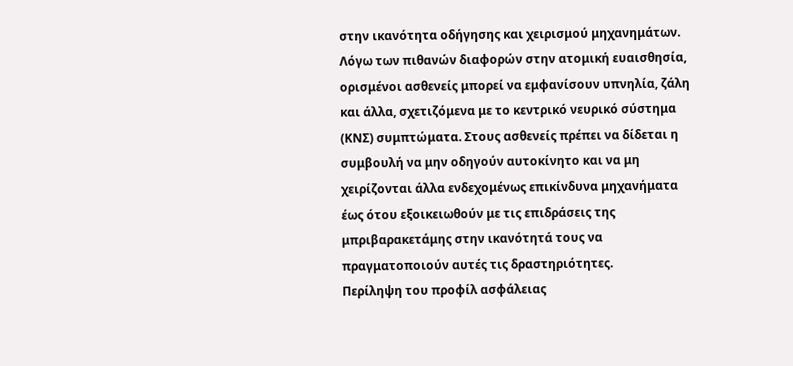στην ικανότητα οδήγησης και χειρισμού μηχανημάτων.
Λόγω των πιθανών διαφορών στην ατομική ευαισθησία, ορισμένοι ασθενείς μπορεί να εμφανίσουν υπνηλία, ζάλη και άλλα, σχετιζόμενα με το κεντρικό νευρικό σύστημα (ΚΝΣ) συμπτώματα. Στους ασθενείς πρέπει να δίδεται η συμβουλή να μην οδηγούν αυτοκίνητο και να μη χειρίζονται άλλα ενδεχομένως επικίνδυνα μηχανήματα έως ότου εξοικειωθούν με τις επιδράσεις της μπριβαρακετάμης στην ικανότητά τους να πραγματοποιούν αυτές τις δραστηριότητες.
Περίληψη του προφίλ ασφάλειας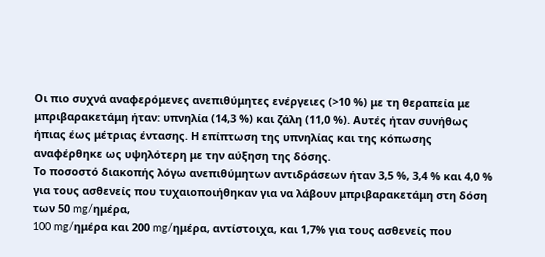Οι πιο συχνά αναφερόμενες ανεπιθύμητες ενέργειες (>10 %) με τη θεραπεία με μπριβαρακετάμη ήταν: υπνηλία (14,3 %) και ζάλη (11,0 %). Αυτές ήταν συνήθως ήπιας έως μέτριας έντασης. Η επίπτωση της υπνηλίας και της κόπωσης αναφέρθηκε ως υψηλότερη με την αύξηση της δόσης.
Το ποσοστό διακοπής λόγω ανεπιθύμητων αντιδράσεων ήταν 3,5 %, 3,4 % και 4,0 % για τους ασθενείς που τυχαιοποιήθηκαν για να λάβουν μπριβαρακετάμη στη δόση των 50 mg/ημέρα,
100 mg/ημέρα και 200 mg/ημέρα, αντίστοιχα, και 1,7% για τους ασθενείς που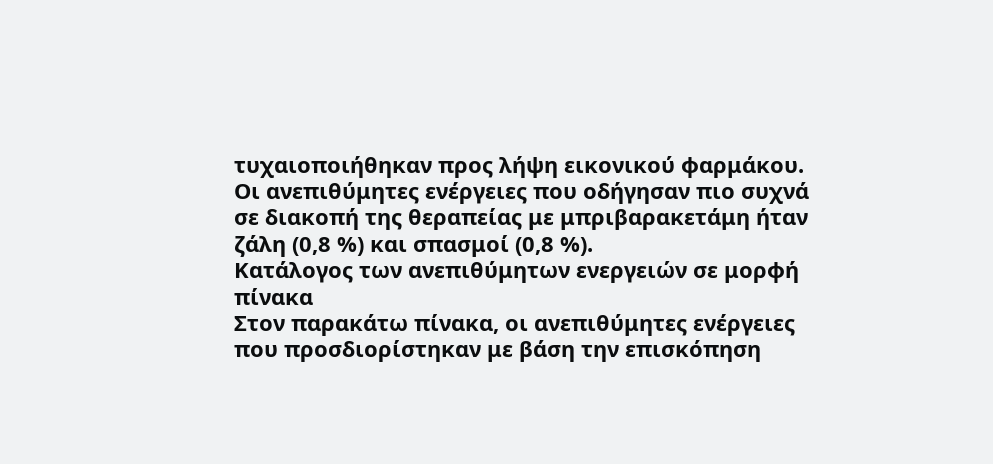τυχαιοποιήθηκαν προς λήψη εικονικού φαρμάκου. Οι ανεπιθύμητες ενέργειες που οδήγησαν πιο συχνά σε διακοπή της θεραπείας με μπριβαρακετάμη ήταν ζάλη (0,8 %) και σπασμοί (0,8 %).
Κατάλογος των ανεπιθύμητων ενεργειών σε μορφή πίνακα
Στον παρακάτω πίνακα, οι ανεπιθύμητες ενέργειες που προσδιορίστηκαν με βάση την επισκόπηση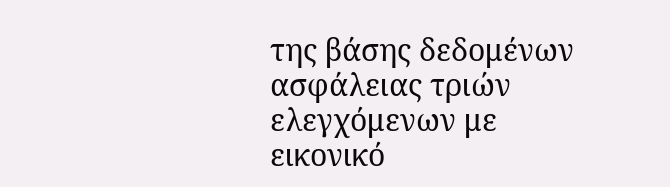της βάσης δεδομένων ασφάλειας τριών ελεγχόμενων με εικονικό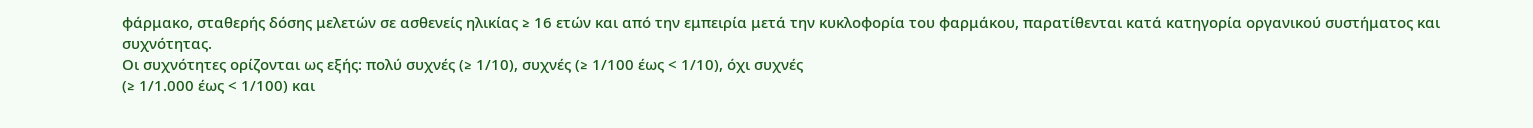φάρμακο, σταθερής δόσης μελετών σε ασθενείς ηλικίας ≥ 16 ετών και από την εμπειρία μετά την κυκλοφορία του φαρμάκου, παρατίθενται κατά κατηγορία οργανικού συστήματος και συχνότητας.
Οι συχνότητες ορίζονται ως εξής: πολύ συχνές (≥ 1/10), συχνές (≥ 1/100 έως < 1/10), όχι συχνές
(≥ 1/1.000 έως < 1/100) και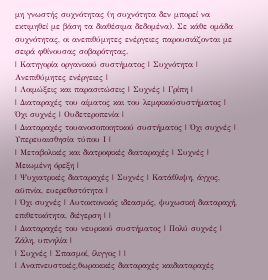μη γνωστής συχνότητας (η συχνότητα δεν μπορεί να εκτιμηθεί με βάση τα διαθέσιμα δεδομένα). Σε κάθε ομάδα συχνότητας, οι ανεπιθύμητες ενέργειες παρουσιάζονται με σειρά φθίνουσας σοβαρότητας.
| Κατηγορία οργανικού συστήματος | Συχνότητα | Ανεπιθύμητες ενέργειες |
| Λοιμώξεις και παρασιτώσεις | Συχνές | Γρίπη |
| Διαταραχές του αίματος και του λεμφικούσυστήματος | Όχι συχνές | Ουδετεροπενία |
| Διαταραχές τουανοσοποιητικού συστήματος | Όχι συχνές | Υπερευαισθησία τύπου Ι |
| Μεταβολικές και διατροφικές διαταραχές | Συχνές | Μειωμένη όρεξη |
| Ψυχιατρικές διαταραχές | Συχνές | Κατάθλιψη, άγχος, αϋπνία, ευερεθιστότητα |
| Όχι συχνές | Αυτοκτονικός ιδεασμός, ψυχωσική διαταραχή, επιθετικότητα, διέγερση | |
| Διαταραχές του νευρικού συστήματος | Πολύ συχνές | Ζάλη, υπνηλία |
| Συχνές | Σπασμοί, ίλιγγος | |
| Αναπνευστικές,θωρακικές διαταραχές καιδιαταραχές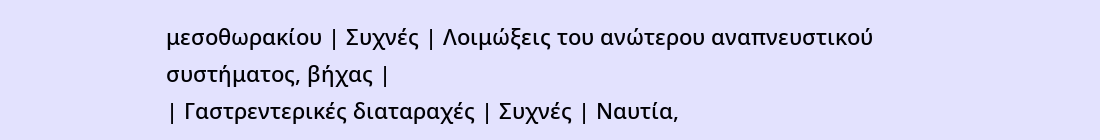μεσοθωρακίου | Συχνές | Λοιμώξεις του ανώτερου αναπνευστικού συστήματος, βήχας |
| Γαστρεντερικές διαταραχές | Συχνές | Ναυτία,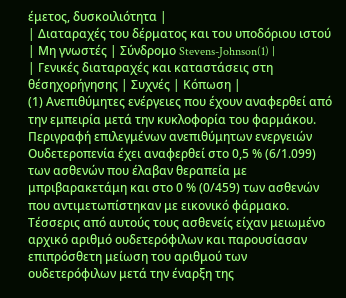έμετος, δυσκοιλιότητα |
| Διαταραχές του δέρματος και του υποδόριου ιστού | Μη γνωστές | Σύνδρομο Stevens-Johnson(1) |
| Γενικές διαταραχές και καταστάσεις στη θέσηχορήγησης | Συχνές | Κόπωση |
(1) Ανεπιθύμητες ενέργειες που έχουν αναφερθεί από την εμπειρία μετά την κυκλοφορία του φαρμάκου.
Περιγραφή επιλεγμένων ανεπιθύμητων ενεργειών
Ουδετεροπενία έχει αναφερθεί στο 0,5 % (6/1.099) των ασθενών που έλαβαν θεραπεία με μπριβαρακετάμη και στο 0 % (0/459) των ασθενών που αντιμετωπίστηκαν με εικονικό φάρμακο. Τέσσερις από αυτούς τους ασθενείς είχαν μειωμένο αρχικό αριθμό ουδετερόφιλων και παρουσίασαν επιπρόσθετη μείωση του αριθμού των ουδετερόφιλων μετά την έναρξη της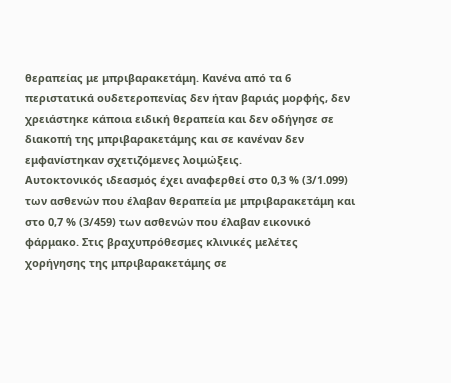θεραπείας με μπριβαρακετάμη. Κανένα από τα 6 περιστατικά ουδετεροπενίας δεν ήταν βαριάς μορφής, δεν χρειάστηκε κάποια ειδική θεραπεία και δεν οδήγησε σε διακοπή της μπριβαρακετάμης και σε κανέναν δεν εμφανίστηκαν σχετιζόμενες λοιμώξεις.
Αυτοκτονικός ιδεασμός έχει αναφερθεί στο 0,3 % (3/1.099) των ασθενών που έλαβαν θεραπεία με μπριβαρακετάμη και στο 0,7 % (3/459) των ασθενών που έλαβαν εικονικό φάρμακο. Στις βραχυπρόθεσμες κλινικές μελέτες χορήγησης της μπριβαρακετάμης σε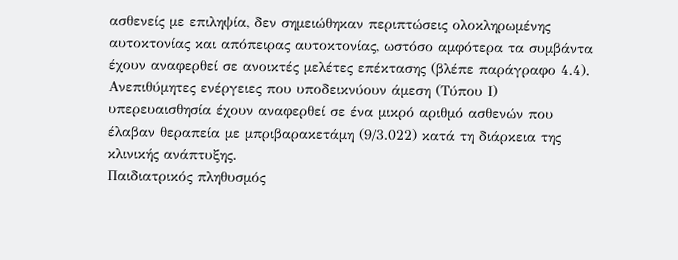ασθενείς με επιληψία, δεν σημειώθηκαν περιπτώσεις ολοκληρωμένης αυτοκτονίας και απόπειρας αυτοκτονίας, ωστόσο αμφότερα τα συμβάντα έχουν αναφερθεί σε ανοικτές μελέτες επέκτασης (βλέπε παράγραφο 4.4).
Ανεπιθύμητες ενέργειες που υποδεικνύουν άμεση (Τύπου Ι) υπερευαισθησία έχουν αναφερθεί σε ένα μικρό αριθμό ασθενών που έλαβαν θεραπεία με μπριβαρακετάμη (9/3.022) κατά τη διάρκεια της κλινικής ανάπτυξης.
Παιδιατρικός πληθυσμός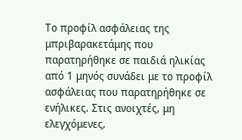Το προφίλ ασφάλειας της μπριβαρακετάμης που παρατηρήθηκε σε παιδιά ηλικίας από 1 μηνός συνάδει με το προφίλ ασφάλειας που παρατηρήθηκε σε ενήλικες. Στις ανοιχτές, μη ελεγχόμενες,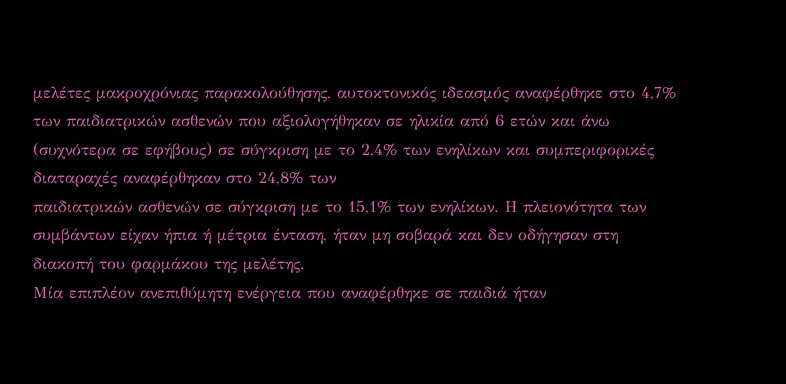μελέτες μακροχρόνιας παρακολούθησης, αυτοκτονικός ιδεασμός αναφέρθηκε στο 4,7% των παιδιατρικών ασθενών που αξιολογήθηκαν σε ηλικία από 6 ετών και άνω (συχνότερα σε εφήβους) σε σύγκριση με το 2,4% των ενηλίκων και συμπεριφορικές διαταραχές αναφέρθηκαν στο 24,8% των
παιδιατρικών ασθενών σε σύγκριση με το 15,1% των ενηλίκων. Η πλειονότητα των συμβάντων είχαν ήπια ή μέτρια ένταση, ήταν μη σοβαρά και δεν οδήγησαν στη διακοπή του φαρμάκου της μελέτης.
Μία επιπλέον ανεπιθύμητη ενέργεια που αναφέρθηκε σε παιδιά ήταν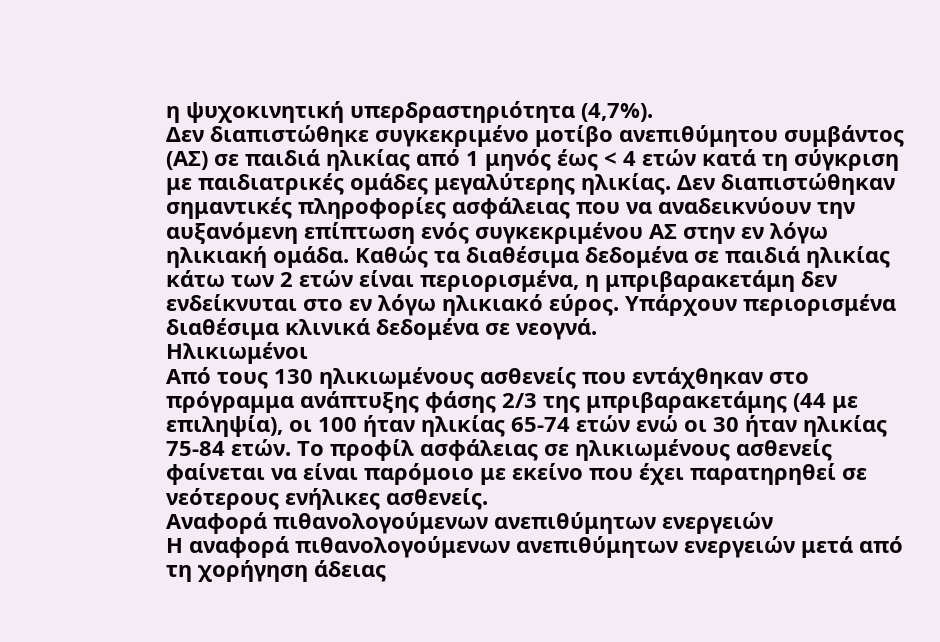η ψυχοκινητική υπερδραστηριότητα (4,7%).
Δεν διαπιστώθηκε συγκεκριμένο μοτίβο ανεπιθύμητου συμβάντος (ΑΣ) σε παιδιά ηλικίας από 1 μηνός έως < 4 ετών κατά τη σύγκριση με παιδιατρικές ομάδες μεγαλύτερης ηλικίας. Δεν διαπιστώθηκαν σημαντικές πληροφορίες ασφάλειας που να αναδεικνύουν την αυξανόμενη επίπτωση ενός συγκεκριμένου ΑΣ στην εν λόγω ηλικιακή ομάδα. Καθώς τα διαθέσιμα δεδομένα σε παιδιά ηλικίας κάτω των 2 ετών είναι περιορισμένα, η μπριβαρακετάμη δεν ενδείκνυται στο εν λόγω ηλικιακό εύρος. Υπάρχουν περιορισμένα διαθέσιμα κλινικά δεδομένα σε νεογνά.
Ηλικιωμένοι
Από τους 130 ηλικιωμένους ασθενείς που εντάχθηκαν στο πρόγραμμα ανάπτυξης φάσης 2/3 της μπριβαρακετάμης (44 με επιληψία), οι 100 ήταν ηλικίας 65-74 ετών ενώ οι 30 ήταν ηλικίας
75-84 ετών. Το προφίλ ασφάλειας σε ηλικιωμένους ασθενείς φαίνεται να είναι παρόμοιο με εκείνο που έχει παρατηρηθεί σε νεότερους ενήλικες ασθενείς.
Αναφορά πιθανολογούμενων ανεπιθύμητων ενεργειών
Η αναφορά πιθανολογούμενων ανεπιθύμητων ενεργειών μετά από τη χορήγηση άδειας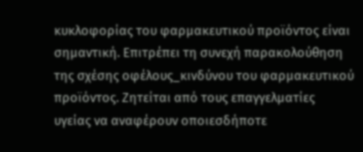κυκλοφορίας του φαρμακευτικού προϊόντος είναι σημαντική. Επιτρέπει τη συνεχή παρακολούθηση της σχέσης οφέλους_κινδύνου του φαρμακευτικού προϊόντος. Ζητείται από τους επαγγελματίες υγείας να αναφέρουν οποιεσδήποτε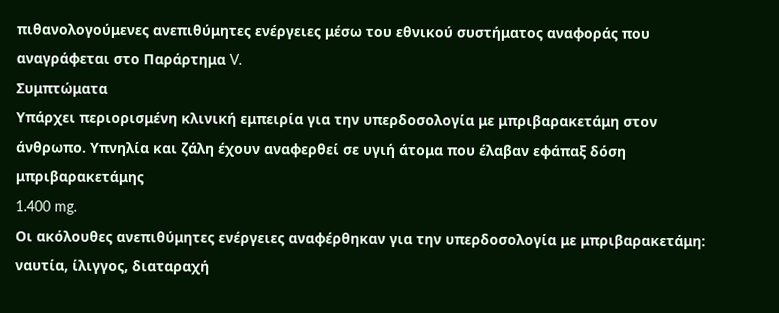πιθανολογούμενες ανεπιθύμητες ενέργειες μέσω του εθνικού συστήματος αναφοράς που αναγράφεται στο Παράρτημα V.
Συμπτώματα
Υπάρχει περιορισμένη κλινική εμπειρία για την υπερδοσολογία με μπριβαρακετάμη στον άνθρωπο. Υπνηλία και ζάλη έχουν αναφερθεί σε υγιή άτομα που έλαβαν εφάπαξ δόση μπριβαρακετάμης
1.400 mg.
Οι ακόλουθες ανεπιθύμητες ενέργειες αναφέρθηκαν για την υπερδοσολογία με μπριβαρακετάμη: ναυτία, ίλιγγος, διαταραχή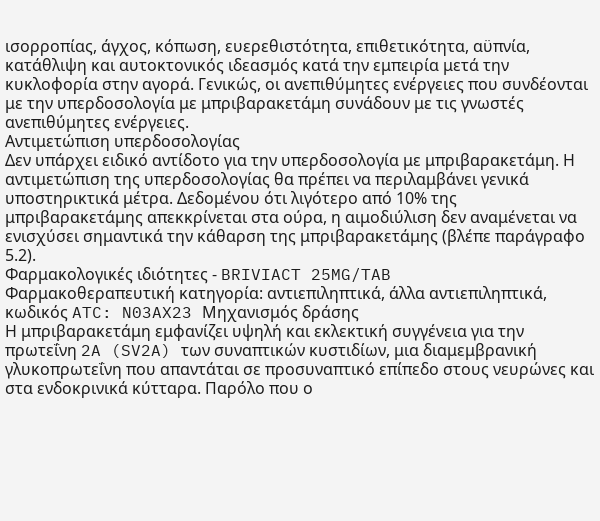ισορροπίας, άγχος, κόπωση, ευερεθιστότητα, επιθετικότητα, αϋπνία, κατάθλιψη και αυτοκτονικός ιδεασμός κατά την εμπειρία μετά την κυκλοφορία στην αγορά. Γενικώς, οι ανεπιθύμητες ενέργειες που συνδέονται με την υπερδοσολογία με μπριβαρακετάμη συνάδουν με τις γνωστές ανεπιθύμητες ενέργειες.
Αντιμετώπιση υπερδοσολογίας
Δεν υπάρχει ειδικό αντίδοτο για την υπερδοσολογία με μπριβαρακετάμη. Η αντιμετώπιση της υπερδοσολογίας θα πρέπει να περιλαμβάνει γενικά υποστηρικτικά μέτρα. Δεδομένου ότι λιγότερο από 10% της μπριβαρακετάμης απεκκρίνεται στα ούρα, η αιμοδιύλιση δεν αναμένεται να ενισχύσει σημαντικά την κάθαρση της μπριβαρακετάμης (βλέπε παράγραφο 5.2).
Φαρμακολογικές ιδιότητες - BRIVIACT 25MG/TAB
Φαρμακοθεραπευτική κατηγορία: αντιεπιληπτικά, άλλα αντιεπιληπτικά, κωδικός ATC: N03AX23 Μηχανισμός δράσης
Η μπριβαρακετάμη εμφανίζει υψηλή και εκλεκτική συγγένεια για την πρωτεΐνη 2A (SV2A) των συναπτικών κυστιδίων, μια διαμεμβρανική γλυκοπρωτεΐνη που απαντάται σε προσυναπτικό επίπεδο στους νευρώνες και στα ενδοκρινικά κύτταρα. Παρόλο που ο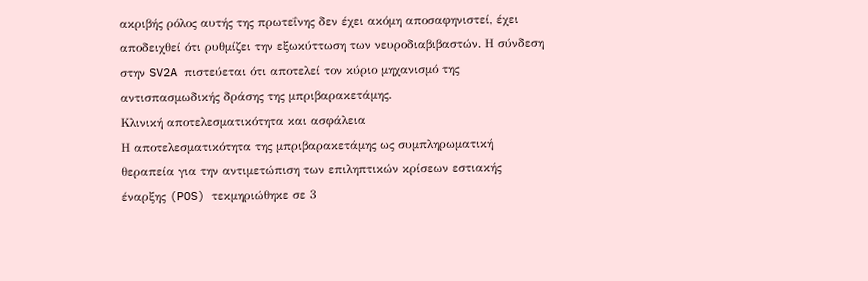ακριβής ρόλος αυτής της πρωτεΐνης δεν έχει ακόμη αποσαφηνιστεί, έχει αποδειχθεί ότι ρυθμίζει την εξωκύττωση των νευροδιαβιβαστών. Η σύνδεση στην SV2A πιστεύεται ότι αποτελεί τον κύριο μηχανισμό της αντισπασμωδικής δράσης της μπριβαρακετάμης.
Κλινική αποτελεσματικότητα και ασφάλεια
Η αποτελεσματικότητα της μπριβαρακετάμης ως συμπληρωματική θεραπεία για την αντιμετώπιση των επιληπτικών κρίσεων εστιακής έναρξης (POS) τεκμηριώθηκε σε 3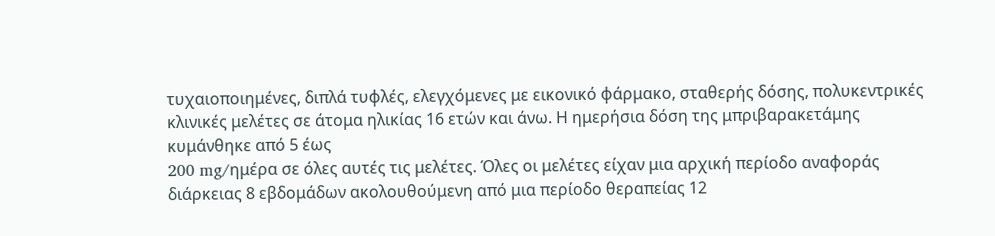τυχαιοποιημένες, διπλά τυφλές, ελεγχόμενες με εικονικό φάρμακο, σταθερής δόσης, πολυκεντρικές κλινικές μελέτες σε άτομα ηλικίας 16 ετών και άνω. Η ημερήσια δόση της μπριβαρακετάμης κυμάνθηκε από 5 έως
200 mg/ημέρα σε όλες αυτές τις μελέτες. Όλες οι μελέτες είχαν μια αρχική περίοδο αναφοράς διάρκειας 8 εβδομάδων ακολουθούμενη από μια περίοδο θεραπείας 12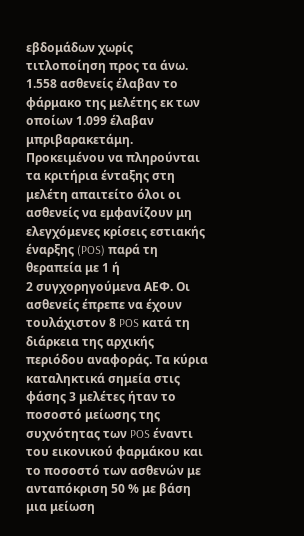εβδομάδων χωρίς τιτλοποίηση προς τα άνω. 1.558 ασθενείς έλαβαν το φάρμακο της μελέτης εκ των οποίων 1.099 έλαβαν μπριβαρακετάμη. Προκειμένου να πληρούνται τα κριτήρια ένταξης στη μελέτη απαιτείτο όλοι οι ασθενείς να εμφανίζουν μη ελεγχόμενες κρίσεις εστιακής έναρξης (POS) παρά τη θεραπεία με 1 ή
2 συγχορηγούμενα AEΦ. Οι ασθενείς έπρεπε να έχουν τουλάχιστον 8 POS κατά τη διάρκεια της αρχικής περιόδου αναφοράς. Τα κύρια καταληκτικά σημεία στις φάσης 3 μελέτες ήταν το ποσοστό μείωσης της συχνότητας των POS έναντι του εικονικού φαρμάκου και το ποσοστό των ασθενών με ανταπόκριση 50 % με βάση μια μείωση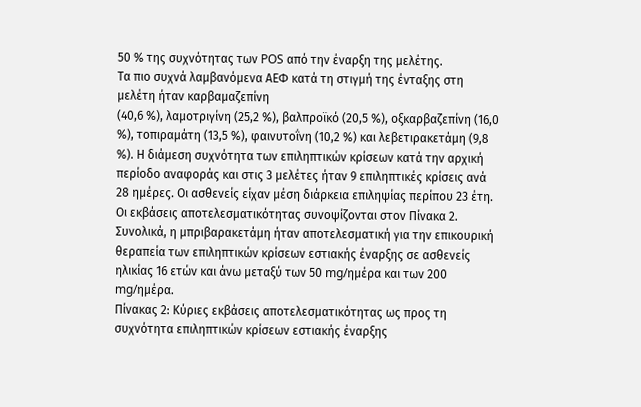50 % της συχνότητας των POS από την έναρξη της μελέτης.
Τα πιο συχνά λαμβανόμενα ΑΕΦ κατά τη στιγμή της ένταξης στη μελέτη ήταν καρβαμαζεπίνη
(40,6 %), λαμοτριγίνη (25,2 %), βαλπροϊκό (20,5 %), οξκαρβαζεπίνη (16,0 %), τοπιραμάτη (13,5 %), φαινυτοΐνη (10,2 %) και λεβετιρακετάμη (9,8 %). Η διάμεση συχνότητα των επιληπτικών κρίσεων κατά την αρχική περίοδο αναφοράς και στις 3 μελέτες ήταν 9 επιληπτικές κρίσεις ανά 28 ημέρες. Οι ασθενείς είχαν μέση διάρκεια επιληψίας περίπου 23 έτη.
Οι εκβάσεις αποτελεσματικότητας συνοψίζονται στον Πίνακα 2. Συνολικά, η μπριβαρακετάμη ήταν αποτελεσματική για την επικουρική θεραπεία των επιληπτικών κρίσεων εστιακής έναρξης σε ασθενείς ηλικίας 16 ετών και άνω μεταξύ των 50 mg/ημέρα και των 200 mg/ημέρα.
Πίνακας 2: Κύριες εκβάσεις αποτελεσματικότητας ως προς τη συχνότητα επιληπτικών κρίσεων εστιακής έναρξης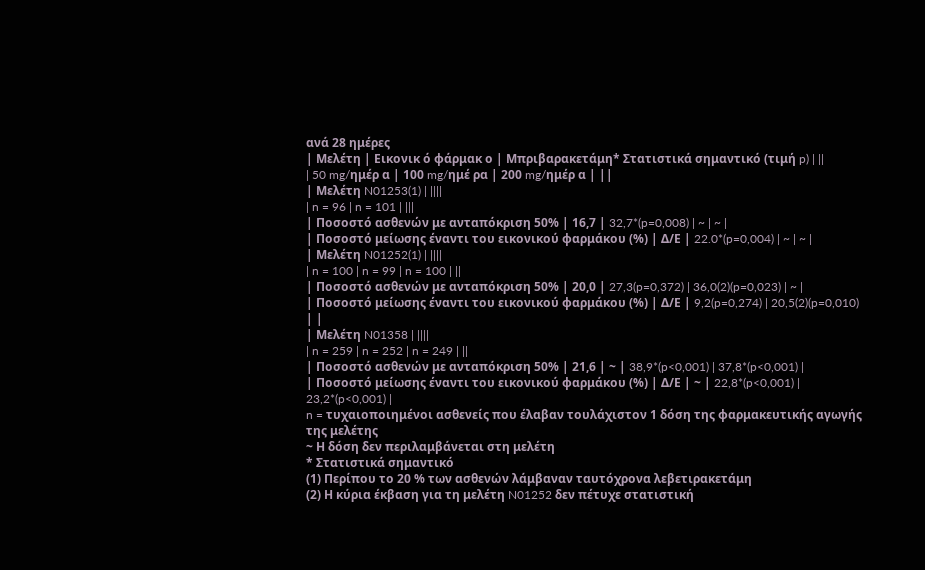ανά 28 ημέρες
| Μελέτη | Εικονικ ό φάρμακ ο | Μπριβαρακετάμη* Στατιστικά σημαντικό (τιμή p) | ||
| 50 mg/ημέρ α | 100 mg/ημέ ρα | 200 mg/ημέρ α | ||
| Μελέτη N01253(1) | ||||
| n = 96 | n = 101 | |||
| Ποσοστό ασθενών με ανταπόκριση 50% | 16,7 | 32,7*(p=0,008) | ~ | ~ |
| Ποσοστό μείωσης έναντι του εικονικού φαρμάκου (%) | Δ/Ε | 22.0*(p=0,004) | ~ | ~ |
| Μελέτη N01252(1) | ||||
| n = 100 | n = 99 | n = 100 | ||
| Ποσοστό ασθενών με ανταπόκριση 50% | 20,0 | 27,3(p=0,372) | 36,0(2)(p=0,023) | ~ |
| Ποσοστό μείωσης έναντι του εικονικού φαρμάκου (%) | Δ/Ε | 9,2(p=0,274) | 20,5(2)(p=0,010) | |
| Μελέτη N01358 | ||||
| n = 259 | n = 252 | n = 249 | ||
| Ποσοστό ασθενών με ανταπόκριση 50% | 21,6 | ~ | 38,9*(p<0,001) | 37,8*(p<0,001) |
| Ποσοστό μείωσης έναντι του εικονικού φαρμάκου (%) | Δ/Ε | ~ | 22,8*(p<0,001) | 23,2*(p<0,001) |
n = τυχαιοποιημένοι ασθενείς που έλαβαν τουλάχιστον 1 δόση της φαρμακευτικής αγωγής της μελέτης
~ Η δόση δεν περιλαμβάνεται στη μελέτη
* Στατιστικά σημαντικό
(1) Περίπου το 20 % των ασθενών λάμβαναν ταυτόχρονα λεβετιρακετάμη
(2) Η κύρια έκβαση για τη μελέτη N01252 δεν πέτυχε στατιστική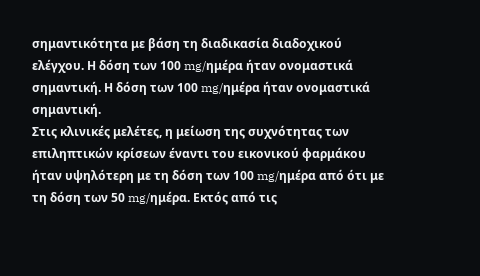σημαντικότητα με βάση τη διαδικασία διαδοχικού ελέγχου. Η δόση των 100 mg/ημέρα ήταν ονομαστικά σημαντική. Η δόση των 100 mg/ημέρα ήταν ονομαστικά σημαντική.
Στις κλινικές μελέτες, η μείωση της συχνότητας των επιληπτικών κρίσεων έναντι του εικονικού φαρμάκου ήταν υψηλότερη με τη δόση των 100 mg/ημέρα από ότι με τη δόση των 50 mg/ημέρα. Εκτός από τις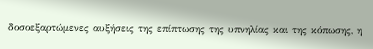δοσοεξαρτώμενες αυξήσεις της επίπτωσης της υπνηλίας και της κόπωσης, η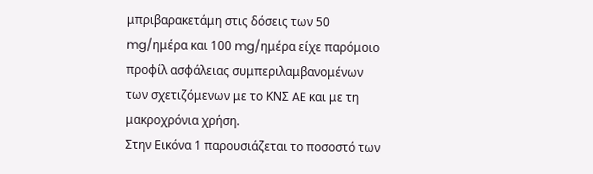μπριβαρακετάμη στις δόσεις των 50 mg/ημέρα και 100 mg/ημέρα είχε παρόμοιο προφίλ ασφάλειας συμπεριλαμβανομένων των σχετιζόμενων με το ΚΝΣ AE και με τη μακροχρόνια χρήση.
Στην Εικόνα 1 παρουσιάζεται το ποσοστό των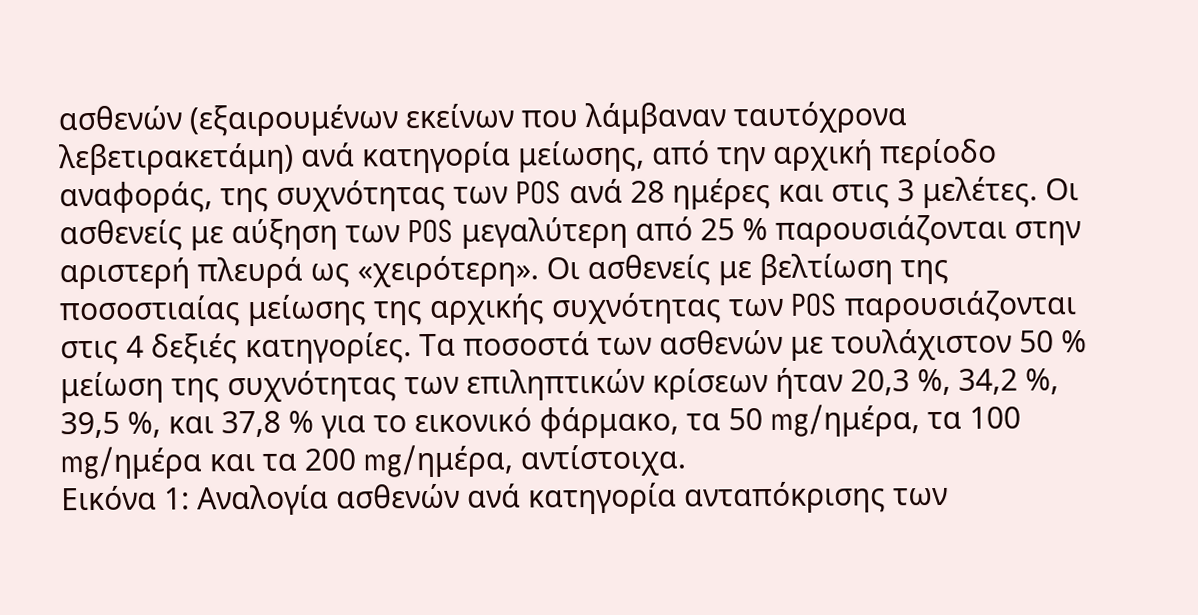ασθενών (εξαιρουμένων εκείνων που λάμβαναν ταυτόχρονα λεβετιρακετάμη) ανά κατηγορία μείωσης, από την αρχική περίοδο αναφοράς, της συχνότητας των POS ανά 28 ημέρες και στις 3 μελέτες. Οι ασθενείς με αύξηση των POS μεγαλύτερη από 25 % παρουσιάζονται στην αριστερή πλευρά ως «χειρότερη». Οι ασθενείς με βελτίωση της ποσοστιαίας μείωσης της αρχικής συχνότητας των POS παρουσιάζονται στις 4 δεξιές κατηγορίες. Τα ποσοστά των ασθενών με τουλάχιστον 50 % μείωση της συχνότητας των επιληπτικών κρίσεων ήταν 20,3 %, 34,2 %, 39,5 %, και 37,8 % για το εικονικό φάρμακο, τα 50 mg/ημέρα, τα 100 mg/ημέρα και τα 200 mg/ημέρα, αντίστοιχα.
Εικόνα 1: Αναλογία ασθενών ανά κατηγορία ανταπόκρισης των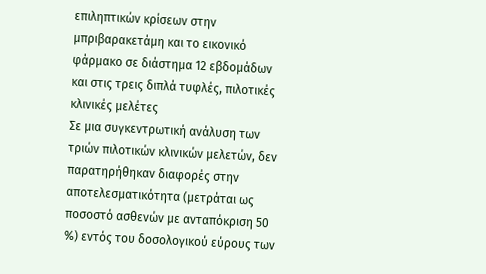επιληπτικών κρίσεων στην μπριβαρακετάμη και το εικονικό φάρμακο σε διάστημα 12 εβδομάδων και στις τρεις διπλά τυφλές, πιλοτικές κλινικές μελέτες
Σε μια συγκεντρωτική ανάλυση των τριών πιλοτικών κλινικών μελετών, δεν παρατηρήθηκαν διαφορές στην αποτελεσματικότητα (μετράται ως ποσοστό ασθενών με ανταπόκριση 50 %) εντός του δοσολογικού εύρους των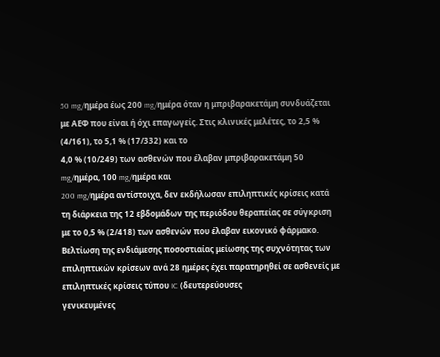50 mg/ημέρα έως 200 mg/ημέρα όταν η μπριβαρακετάμη συνδυάζεται με AEΦ που είναι ή όχι επαγωγείς. Στις κλινικές μελέτες, το 2,5 % (4/161), το 5,1 % (17/332) και το
4,0 % (10/249) των ασθενών που έλαβαν μπριβαρακετάμη 50 mg/ημέρα, 100 mg/ημέρα και
200 mg/ημέρα αντίστοιχα, δεν εκδήλωσαν επιληπτικές κρίσεις κατά τη διάρκεια της 12 εβδομάδων της περιόδου θεραπείας σε σύγκριση με το 0,5 % (2/418) των ασθενών που έλαβαν εικονικό φάρμακο.
Βελτίωση της ενδιάμεσης ποσοστιαίας μείωσης της συχνότητας των επιληπτικών κρίσεων ανά 28 ημέρες έχει παρατηρηθεί σε ασθενείς με επιληπτικές κρίσεις τύπου IC (δευτερεύουσες
γενικευμένες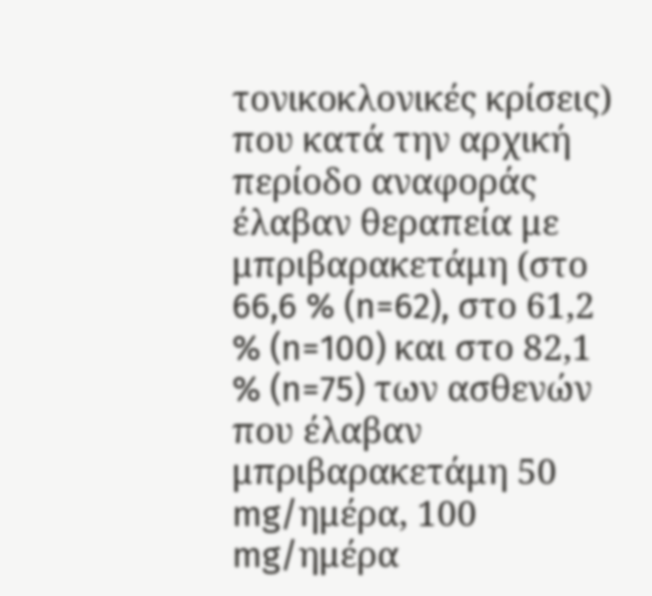τονικοκλονικές κρίσεις) που κατά την αρχική περίοδο αναφοράς έλαβαν θεραπεία με μπριβαρακετάμη (στο 66,6 % (n=62), στο 61,2 % (n=100) και στο 82,1 % (n=75) των ασθενών που έλαβαν μπριβαρακετάμη 50 mg/ημέρα, 100 mg/ημέρα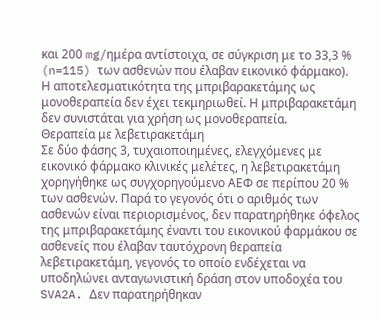και 200 mg/ημέρα αντίστοιχα, σε σύγκριση με το 33,3 % (n=115) των ασθενών που έλαβαν εικονικό φάρμακο).
Η αποτελεσματικότητα της μπριβαρακετάμης ως μονοθεραπεία δεν έχει τεκμηριωθεί. Η μπριβαρακετάμη δεν συνιστάται για χρήση ως μονοθεραπεία.
Θεραπεία με λεβετιρακετάμη
Σε δύο φάσης 3, τυχαιοποιημένες, ελεγχόμενες με εικονικό φάρμακο κλινικές μελέτες, η λεβετιρακετάμη χορηγήθηκε ως συγχορηγούμενο AEΦ σε περίπου 20 % των ασθενών. Παρά το γεγονός ότι ο αριθμός των ασθενών είναι περιορισμένος, δεν παρατηρήθηκε όφελος της μπριβαρακετάμης έναντι του εικονικού φαρμάκου σε ασθενείς που έλαβαν ταυτόχρονη θεραπεία λεβετιρακετάμη, γεγονός το οποίο ενδέχεται να υποδηλώνει ανταγωνιστική δράση στον υποδοχέα του SVA2A. Δεν παρατηρήθηκαν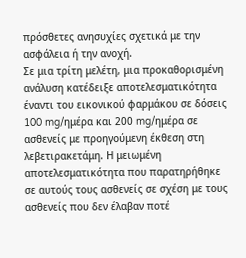πρόσθετες ανησυχίες σχετικά με την ασφάλεια ή την ανοχή.
Σε μια τρίτη μελέτη, μια προκαθορισμένη ανάλυση κατέδειξε αποτελεσματικότητα έναντι του εικονικού φαρμάκου σε δόσεις 100 mg/ημέρα και 200 mg/ημέρα σε ασθενείς με προηγούμενη έκθεση στη λεβετιρακετάμη. Η μειωμένη αποτελεσματικότητα που παρατηρήθηκε σε αυτούς τους ασθενείς σε σχέση με τους ασθενείς που δεν έλαβαν ποτέ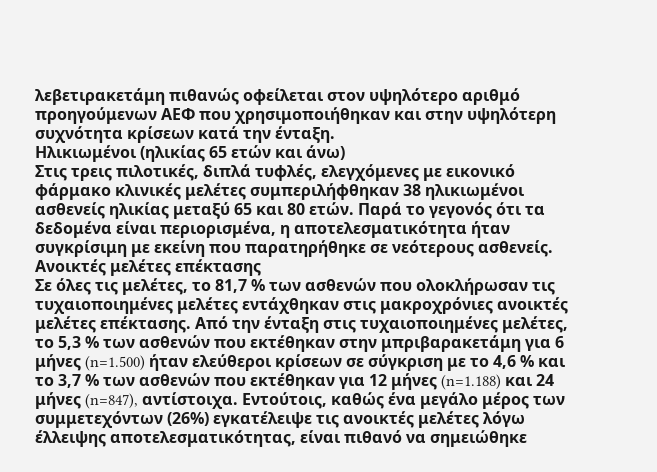λεβετιρακετάμη πιθανώς οφείλεται στον υψηλότερο αριθμό προηγούμενων ΑΕΦ που χρησιμοποιήθηκαν και στην υψηλότερη συχνότητα κρίσεων κατά την ένταξη.
Ηλικιωμένοι (ηλικίας 65 ετών και άνω)
Στις τρεις πιλοτικές, διπλά τυφλές, ελεγχόμενες με εικονικό φάρμακο κλινικές μελέτες συμπεριλήφθηκαν 38 ηλικιωμένοι ασθενείς ηλικίας μεταξύ 65 και 80 ετών. Παρά το γεγονός ότι τα δεδομένα είναι περιορισμένα, η αποτελεσματικότητα ήταν συγκρίσιμη με εκείνη που παρατηρήθηκε σε νεότερους ασθενείς.
Ανοικτές μελέτες επέκτασης
Σε όλες τις μελέτες, το 81,7 % των ασθενών που ολοκλήρωσαν τις τυχαιοποιημένες μελέτες εντάχθηκαν στις μακροχρόνιες ανοικτές μελέτες επέκτασης. Από την ένταξη στις τυχαιοποιημένες μελέτες, το 5,3 % των ασθενών που εκτέθηκαν στην μπριβαρακετάμη για 6 μήνες (n=1.500) ήταν ελεύθεροι κρίσεων σε σύγκριση με το 4,6 % και το 3,7 % των ασθενών που εκτέθηκαν για 12 μήνες (n=1.188) και 24 μήνες (n=847), αντίστοιχα. Εντούτοις, καθώς ένα μεγάλο μέρος των συμμετεχόντων (26%) εγκατέλειψε τις ανοικτές μελέτες λόγω έλλειψης αποτελεσματικότητας, είναι πιθανό να σημειώθηκε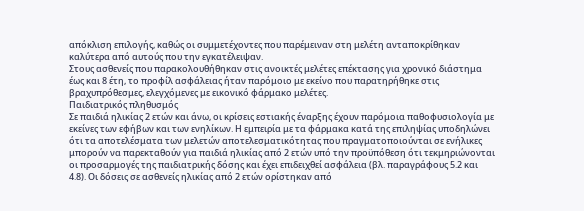απόκλιση επιλογής, καθώς οι συμμετέχοντες που παρέμειναν στη μελέτη ανταποκρίθηκαν καλύτερα από αυτούς που την εγκατέλειψαν.
Στους ασθενείς που παρακολουθήθηκαν στις ανοικτές μελέτες επέκτασης για χρονικό διάστημα έως και 8 έτη, το προφίλ ασφάλειας ήταν παρόμοιο με εκείνο που παρατηρήθηκε στις βραχυπρόθεσμες, ελεγχόμενες με εικονικό φάρμακο μελέτες.
Παιδιατρικός πληθυσμός
Σε παιδιά ηλικίας 2 ετών και άνω, οι κρίσεις εστιακής έναρξης έχουν παρόμοια παθοφυσιολογία με εκείνες των εφήβων και των ενηλίκων. Η εμπειρία με τα φάρμακα κατά της επιληψίας υποδηλώνει ότι τα αποτελέσματα των μελετών αποτελεσματικότητας που πραγματοποιούνται σε ενήλικες μπορούν να παρεκταθούν για παιδιά ηλικίας από 2 ετών υπό την προϋπόθεση ότι τεκμηριώνονται οι προσαρμογές της παιδιατρικής δόσης και έχει επιδειχθεί ασφάλεια (βλ. παραγράφους 5.2 και 4.8). Οι δόσεις σε ασθενείς ηλικίας από 2 ετών ορίστηκαν από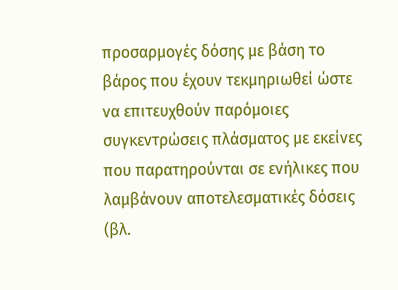προσαρμογές δόσης με βάση το βάρος που έχουν τεκμηριωθεί ώστε να επιτευχθούν παρόμοιες συγκεντρώσεις πλάσματος με εκείνες που παρατηρούνται σε ενήλικες που λαμβάνουν αποτελεσματικές δόσεις (βλ.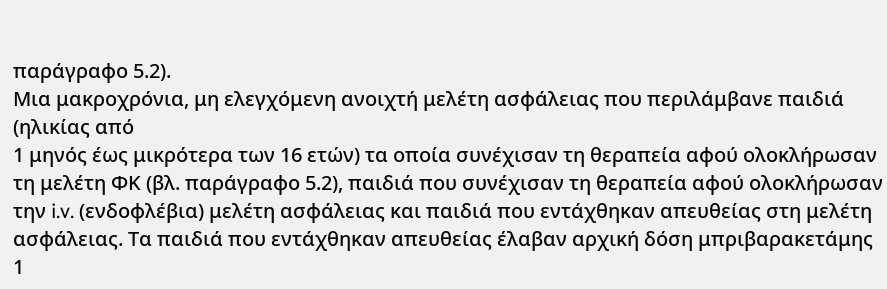παράγραφο 5.2).
Μια μακροχρόνια, μη ελεγχόμενη ανοιχτή μελέτη ασφάλειας που περιλάμβανε παιδιά (ηλικίας από
1 μηνός έως μικρότερα των 16 ετών) τα οποία συνέχισαν τη θεραπεία αφού ολοκλήρωσαν τη μελέτη ΦΚ (βλ. παράγραφο 5.2), παιδιά που συνέχισαν τη θεραπεία αφού ολοκλήρωσαν την i.v. (ενδοφλέβια) μελέτη ασφάλειας και παιδιά που εντάχθηκαν απευθείας στη μελέτη ασφάλειας. Τα παιδιά που εντάχθηκαν απευθείας έλαβαν αρχική δόση μπριβαρακετάμης 1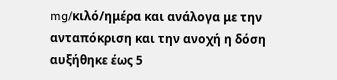mg/κιλό/ημέρα και ανάλογα με την ανταπόκριση και την ανοχή η δόση αυξήθηκε έως 5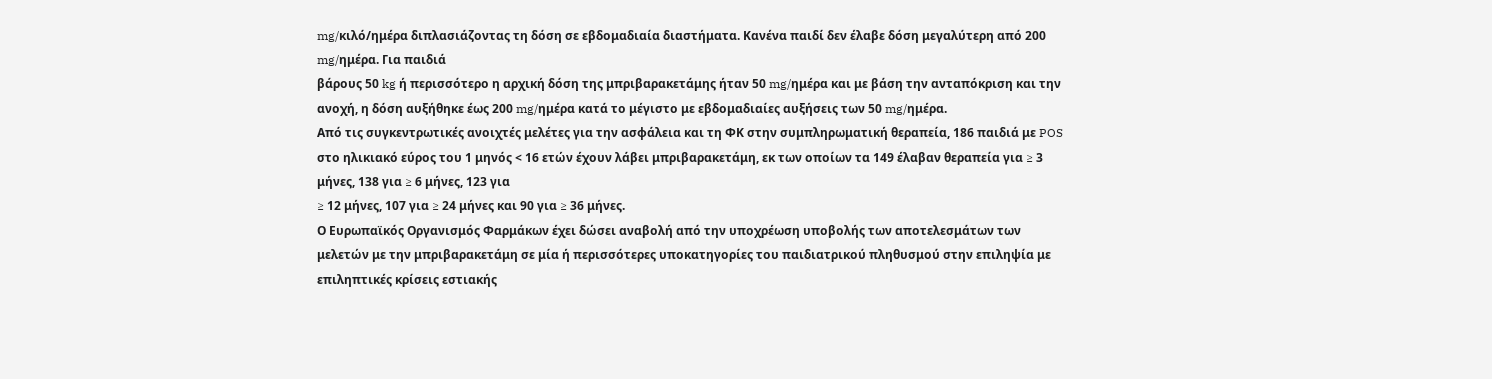mg/κιλό/ημέρα διπλασιάζοντας τη δόση σε εβδομαδιαία διαστήματα. Κανένα παιδί δεν έλαβε δόση μεγαλύτερη από 200 mg/ημέρα. Για παιδιά
βάρους 50 kg ή περισσότερο η αρχική δόση της μπριβαρακετάμης ήταν 50 mg/ημέρα και με βάση την ανταπόκριση και την ανοχή, η δόση αυξήθηκε έως 200 mg/ημέρα κατά το μέγιστο με εβδομαδιαίες αυξήσεις των 50 mg/ημέρα.
Από τις συγκεντρωτικές ανοιχτές μελέτες για την ασφάλεια και τη ΦΚ στην συμπληρωματική θεραπεία, 186 παιδιά με POS στο ηλικιακό εύρος του 1 μηνός < 16 ετών έχουν λάβει μπριβαρακετάμη, εκ των οποίων τα 149 έλαβαν θεραπεία για ≥ 3 μήνες, 138 για ≥ 6 μήνες, 123 για
≥ 12 μήνες, 107 για ≥ 24 μήνες και 90 για ≥ 36 μήνες.
Ο Ευρωπαϊκός Οργανισμός Φαρμάκων έχει δώσει αναβολή από την υποχρέωση υποβολής των αποτελεσμάτων των μελετών με την μπριβαρακετάμη σε μία ή περισσότερες υποκατηγορίες του παιδιατρικού πληθυσμού στην επιληψία με επιληπτικές κρίσεις εστιακής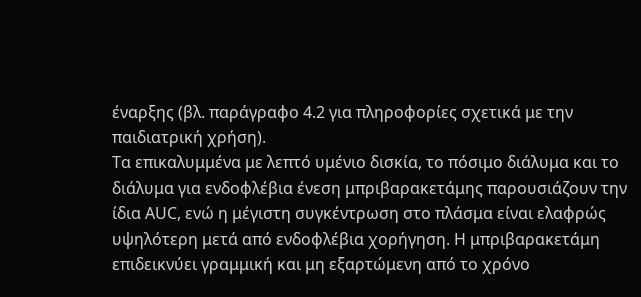έναρξης (βλ. παράγραφο 4.2 για πληροφορίες σχετικά με την παιδιατρική χρήση).
Τα επικαλυμμένα με λεπτό υμένιο δισκία, το πόσιμο διάλυμα και το διάλυμα για ενδοφλέβια ένεση μπριβαρακετάμης παρουσιάζουν την ίδια AUC, ενώ η μέγιστη συγκέντρωση στο πλάσμα είναι ελαφρώς υψηλότερη μετά από ενδοφλέβια χορήγηση. Η μπριβαρακετάμη επιδεικνύει γραμμική και μη εξαρτώμενη από το χρόνο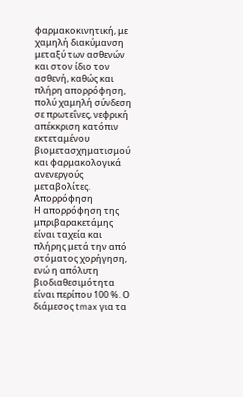φαρμακοκινητική, με χαμηλή διακύμανση μεταξύ των ασθενών και στον ίδιο τον ασθενή, καθώς και πλήρη απορρόφηση, πολύ χαμηλή σύνδεση σε πρωτεΐνες, νεφρική απέκκριση κατόπιν εκτεταμένου βιομετασχηματισμού και φαρμακολογικά ανενεργούς μεταβολίτες.
Απορρόφηση
Η απορρόφηση της μπριβαρακετάμης είναι ταχεία και πλήρης μετά την από στόματος χορήγηση, ενώ η απόλυτη βιοδιαθεσιμότητα είναι περίπου 100 %. Ο διάμεσος tmax για τα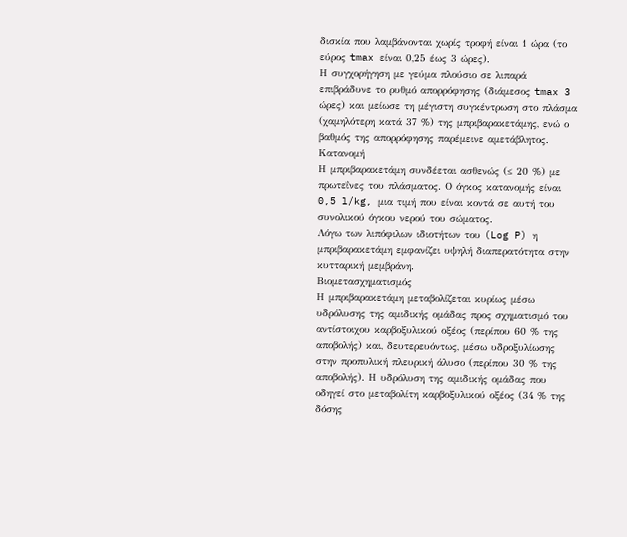δισκία που λαμβάνονται χωρίς τροφή είναι 1 ώρα (το εύρος tmax είναι 0,25 έως 3 ώρες).
Η συγχορήγηση με γεύμα πλούσιο σε λιπαρά επιβράδυνε το ρυθμό απορρόφησης (διάμεσος tmax 3 ώρες) και μείωσε τη μέγιστη συγκέντρωση στο πλάσμα (χαμηλότερη κατά 37 %) της μπριβαρακετάμης, ενώ ο βαθμός της απορρόφησης παρέμεινε αμετάβλητος.
Κατανομή
Η μπριβαρακετάμη συνδέεται ασθενώς (≤ 20 %) με πρωτεΐνες του πλάσματος. Ο όγκος κατανομής είναι 0,5 l/kg, μια τιμή που είναι κοντά σε αυτή του συνολικού όγκου νερού του σώματος.
Λόγω των λιπόφιλων ιδιοτήτων του (Log P) η μπριβαρακετάμη εμφανίζει υψηλή διαπερατότητα στην κυτταρική μεμβράνη.
Βιομετασχηματισμός
Η μπριβαρακετάμη μεταβολίζεται κυρίως μέσω υδρόλυσης της αμιδικής ομάδας προς σχηματισμό του αντίστοιχου καρβοξυλικού οξέος (περίπου 60 % της αποβολής) και, δευτερευόντως, μέσω υδροξυλίωσης στην προπυλική πλευρική άλυσο (περίπου 30 % της αποβολής). Η υδρόλυση της αμιδικής ομάδας που οδηγεί στο μεταβολίτη καρβοξυλικού οξέος (34 % της δόσης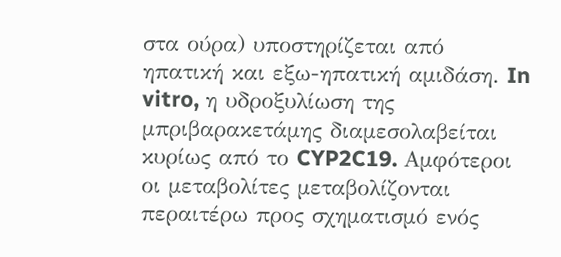στα ούρα) υποστηρίζεται από ηπατική και εξω-ηπατική αμιδάση. In vitro, η υδροξυλίωση της μπριβαρακετάμης διαμεσολαβείται κυρίως από το CYP2C19. Αμφότεροι οι μεταβολίτες μεταβολίζονται περαιτέρω προς σχηματισμό ενός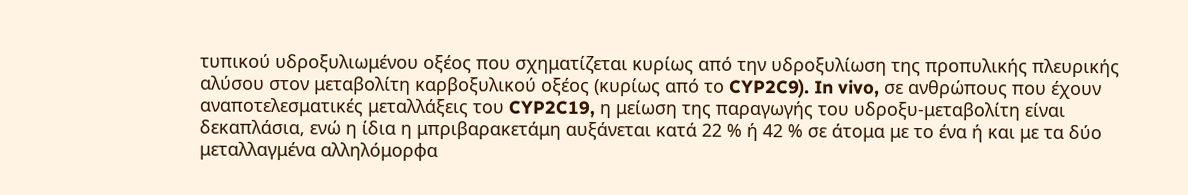τυπικού υδροξυλιωμένου οξέος που σχηματίζεται κυρίως από την υδροξυλίωση της προπυλικής πλευρικής αλύσου στον μεταβολίτη καρβοξυλικού οξέος (κυρίως από το CYP2C9). In vivo, σε ανθρώπους που έχουν αναποτελεσματικές μεταλλάξεις του CYP2C19, η μείωση της παραγωγής του υδροξυ-μεταβολίτη είναι δεκαπλάσια, ενώ η ίδια η μπριβαρακετάμη αυξάνεται κατά 22 % ή 42 % σε άτομα με το ένα ή και με τα δύο μεταλλαγμένα αλληλόμορφα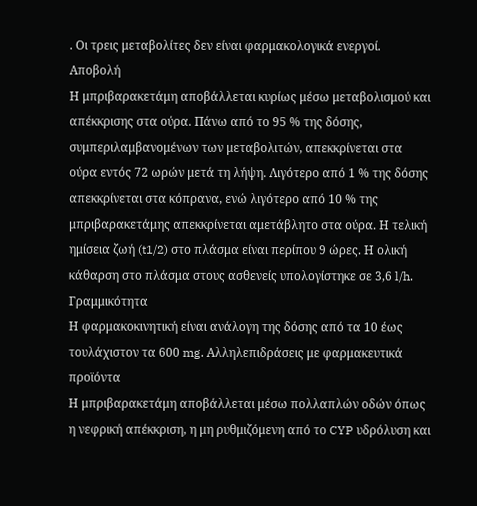. Οι τρεις μεταβολίτες δεν είναι φαρμακολογικά ενεργοί.
Αποβολή
Η μπριβαρακετάμη αποβάλλεται κυρίως μέσω μεταβολισμού και απέκκρισης στα ούρα. Πάνω από το 95 % της δόσης, συμπεριλαμβανομένων των μεταβολιτών, απεκκρίνεται στα ούρα εντός 72 ωρών μετά τη λήψη. Λιγότερο από 1 % της δόσης απεκκρίνεται στα κόπρανα, ενώ λιγότερο από 10 % της μπριβαρακετάμης απεκκρίνεται αμετάβλητο στα ούρα. Η τελική ημίσεια ζωή (t1/2) στο πλάσμα είναι περίπου 9 ώρες. Η ολική κάθαρση στο πλάσμα στους ασθενείς υπολογίστηκε σε 3,6 l/h.
Γραμμικότητα
Η φαρμακοκινητική είναι ανάλογη της δόσης από τα 10 έως τουλάχιστον τα 600 mg. Αλληλεπιδράσεις με φαρμακευτικά προϊόντα
Η μπριβαρακετάμη αποβάλλεται μέσω πολλαπλών οδών όπως η νεφρική απέκκριση, η μη ρυθμιζόμενη από το CYP υδρόλυση και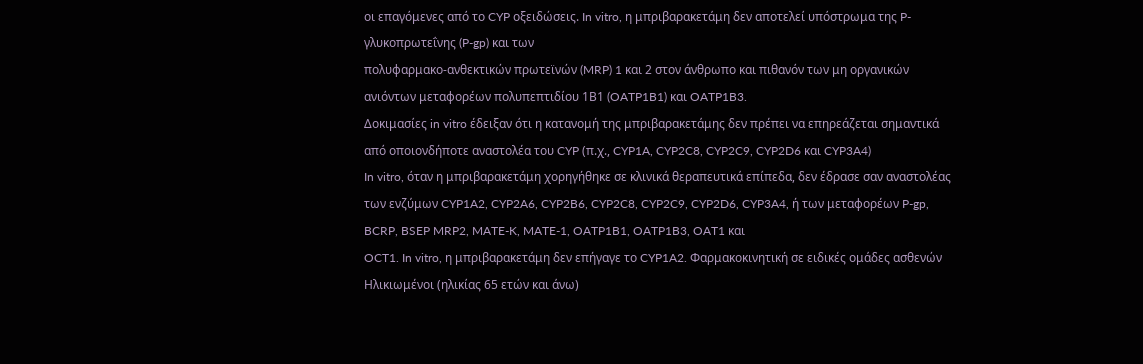οι επαγόμενες από το CYP οξειδώσεις. In vitro, η μπριβαρακετάμη δεν αποτελεί υπόστρωμα της P-γλυκοπρωτεΐνης (P-gp) και των
πολυφαρμακο-ανθεκτικών πρωτεϊνών (MRP) 1 και 2 στον άνθρωπο και πιθανόν των μη οργανικών ανιόντων μεταφορέων πολυπεπτιδίου 1Β1 (OATP1B1) και OATP1B3.
Δοκιμασίες in vitro έδειξαν ότι η κατανομή της μπριβαρακετάμης δεν πρέπει να επηρεάζεται σημαντικά από οποιονδήποτε αναστολέα του CYP (π.χ., CYP1A, CYP2C8, CYP2C9, CYP2D6 και CYP3A4)
In vitro, όταν η μπριβαρακετάμη χορηγήθηκε σε κλινικά θεραπευτικά επίπεδα, δεν έδρασε σαν αναστολέας των ενζύμων CYP1A2, CYP2A6, CYP2B6, CYP2C8, CYP2C9, CYP2D6, CYP3A4, ή των μεταφορέων P-gp, BCRP, BSEP MRP2, MATE-K, MATE-1, OATP1B1, OATP1B3, OAT1 και
OCT1. In vitro, η μπριβαρακετάμη δεν επήγαγε το CYP1A2. Φαρμακοκινητική σε ειδικές ομάδες ασθενών
Ηλικιωμένοι (ηλικίας 65 ετών και άνω)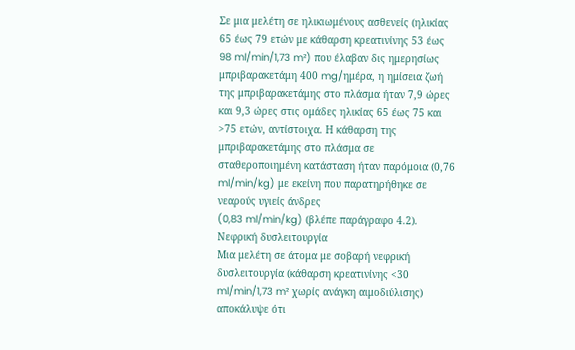Σε μια μελέτη σε ηλικιωμένους ασθενείς (ηλικίας 65 έως 79 ετών με κάθαρση κρεατινίνης 53 έως 98 ml/min/1,73 m²) που έλαβαν δις ημερησίως μπριβαρακετάμη 400 mg/ημέρα, η ημίσεια ζωή της μπριβαρακετάμης στο πλάσμα ήταν 7,9 ώρες και 9,3 ώρες στις ομάδες ηλικίας 65 έως 75 και
>75 ετών, αντίστοιχα. Η κάθαρση της μπριβαρακετάμης στο πλάσμα σε σταθεροποιημένη κατάσταση ήταν παρόμοια (0,76 ml/min/kg) με εκείνη που παρατηρήθηκε σε νεαρούς υγιείς άνδρες
(0,83 ml/min/kg) (βλέπε παράγραφο 4.2).
Νεφρική δυσλειτουργία
Μια μελέτη σε άτομα με σοβαρή νεφρική δυσλειτουργία (κάθαρση κρεατινίνης <30 ml/min/1,73 m² χωρίς ανάγκη αιμοδιύλισης) αποκάλυψε ότι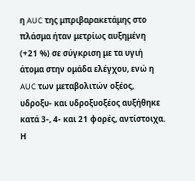η AUC της μπριβαρακετάμης στο πλάσμα ήταν μετρίως αυξημένη (+21 %) σε σύγκριση με τα υγιή άτομα στην ομάδα ελέγχου, ενώ η AUC των μεταβολιτών οξέος, υδροξυ- και υδροξυοξέος αυξήθηκε κατά 3-, 4- και 21 φορές, αντίστοιχα. Η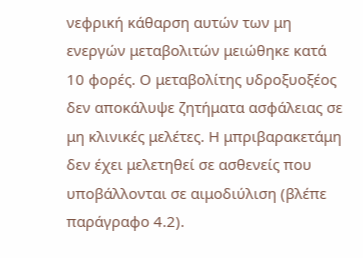νεφρική κάθαρση αυτών των μη ενεργών μεταβολιτών μειώθηκε κατά 10 φορές. Ο μεταβολίτης υδροξυοξέος δεν αποκάλυψε ζητήματα ασφάλειας σε μη κλινικές μελέτες. Η μπριβαρακετάμη δεν έχει μελετηθεί σε ασθενείς που υποβάλλονται σε αιμοδιύλιση (βλέπε παράγραφο 4.2).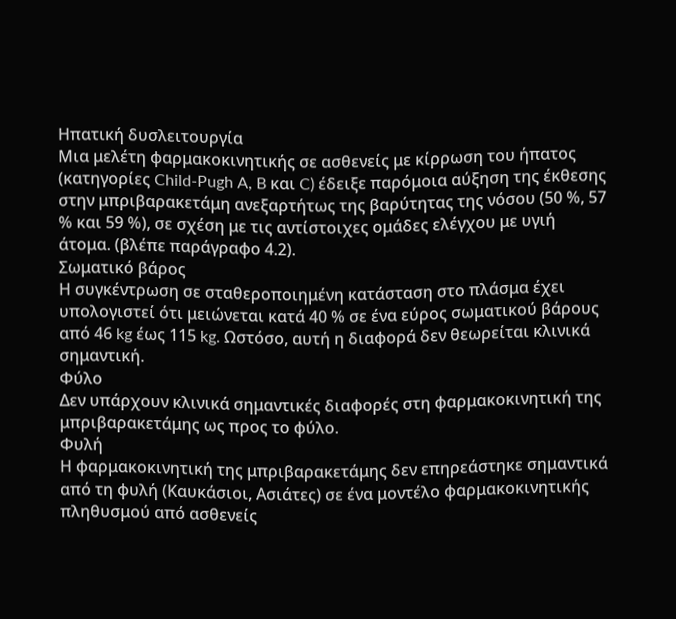Ηπατική δυσλειτουργία
Μια μελέτη φαρμακοκινητικής σε ασθενείς με κίρρωση του ήπατος (κατηγορίες Child-Pugh A, B και C) έδειξε παρόμοια αύξηση της έκθεσης στην μπριβαρακετάμη ανεξαρτήτως της βαρύτητας της νόσου (50 %, 57 % και 59 %), σε σχέση με τις αντίστοιχες ομάδες ελέγχου με υγιή άτομα. (βλέπε παράγραφο 4.2).
Σωματικό βάρος
Η συγκέντρωση σε σταθεροποιημένη κατάσταση στο πλάσμα έχει υπολογιστεί ότι μειώνεται κατά 40 % σε ένα εύρος σωματικού βάρους από 46 kg έως 115 kg. Ωστόσο, αυτή η διαφορά δεν θεωρείται κλινικά σημαντική.
Φύλο
Δεν υπάρχουν κλινικά σημαντικές διαφορές στη φαρμακοκινητική της μπριβαρακετάμης ως προς το φύλο.
Φυλή
Η φαρμακοκινητική της μπριβαρακετάμης δεν επηρεάστηκε σημαντικά από τη φυλή (Καυκάσιοι, Ασιάτες) σε ένα μοντέλο φαρμακοκινητικής πληθυσμού από ασθενείς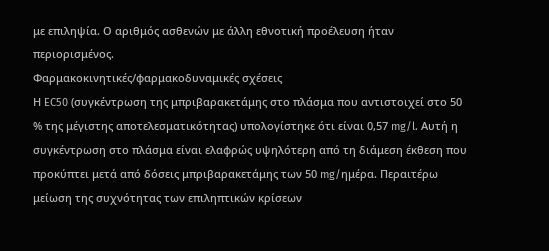με επιληψία. Ο αριθμός ασθενών με άλλη εθνοτική προέλευση ήταν περιορισμένος.
Φαρμακοκινητικές/φαρμακοδυναμικές σχέσεις
Η EC50 (συγκέντρωση της μπριβαρακετάμης στο πλάσμα που αντιστοιχεί στο 50 % της μέγιστης αποτελεσματικότητας) υπολογίστηκε ότι είναι 0,57 mg/l. Αυτή η συγκέντρωση στο πλάσμα είναι ελαφρώς υψηλότερη από τη διάμεση έκθεση που προκύπτει μετά από δόσεις μπριβαρακετάμης των 50 mg/ημέρα. Περαιτέρω μείωση της συχνότητας των επιληπτικών κρίσεων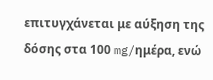επιτυγχάνεται με αύξηση της δόσης στα 100 mg/ημέρα, ενώ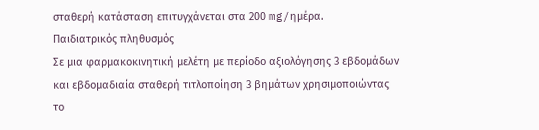σταθερή κατάσταση επιτυγχάνεται στα 200 mg/ημέρα.
Παιδιατρικός πληθυσμός
Σε μια φαρμακοκινητική μελέτη με περίοδο αξιολόγησης 3 εβδομάδων και εβδομαδιαία σταθερή τιτλοποίηση 3 βημάτων χρησιμοποιώντας το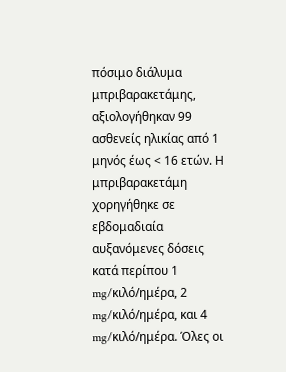πόσιμο διάλυμα μπριβαρακετάμης, αξιολογήθηκαν 99 ασθενείς ηλικίας από 1 μηνός έως < 16 ετών. Η μπριβαρακετάμη χορηγήθηκε σε εβδομαδιαία
αυξανόμενες δόσεις κατά περίπου 1 mg/κιλό/ημέρα, 2 mg/κιλό/ημέρα, και 4 mg/κιλό/ημέρα. Όλες οι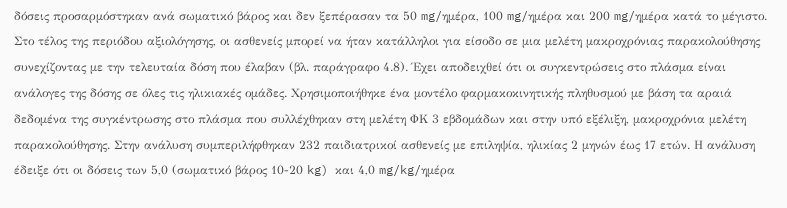δόσεις προσαρμόστηκαν ανά σωματικό βάρος και δεν ξεπέρασαν τα 50 mg/ημέρα, 100 mg/ημέρα και 200 mg/ημέρα κατά το μέγιστο. Στο τέλος της περιόδου αξιολόγησης, οι ασθενείς μπορεί να ήταν κατάλληλοι για είσοδο σε μια μελέτη μακροχρόνιας παρακολούθησης συνεχίζοντας με την τελευταία δόση που έλαβαν (βλ. παράγραφο 4.8). Έχει αποδειχθεί ότι οι συγκεντρώσεις στο πλάσμα είναι ανάλογες της δόσης σε όλες τις ηλικιακές ομάδες. Χρησιμοποιήθηκε ένα μοντέλο φαρμακοκινητικής πληθυσμού με βάση τα αραιά δεδομένα της συγκέντρωσης στο πλάσμα που συλλέχθηκαν στη μελέτη ΦΚ 3 εβδομάδων και στην υπό εξέλιξη, μακροχρόνια μελέτη παρακολούθησης. Στην ανάλυση συμπεριλήφθηκαν 232 παιδιατρικοί ασθενείς με επιληψία, ηλικίας 2 μηνών έως 17 ετών. Η ανάλυση έδειξε ότι οι δόσεις των 5,0 (σωματικό βάρος 10-20 kg) και 4,0 mg/kg/ημέρα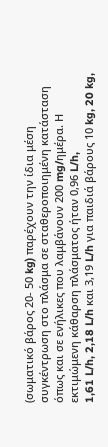(σωματικό βάρος 20- 50 kg) παρέχουν την ίδια μέση συγκέντρωση στο πλάσμα σε σταθεροποιημένη κατάσταση όπως και σε ενήλικες που λαμβάνουν 200 mg/ημέρα. Η εκτιμώμενη κάθαρση πλάσματος ήταν 0,96 L/h,
1,61 L/h, 2,18 L/h και 3,19 L/h για παιδιά βάρους 10 kg, 20 kg,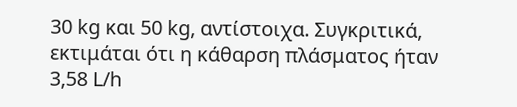30 kg και 50 kg, αντίστοιχα. Συγκριτικά, εκτιμάται ότι η κάθαρση πλάσματος ήταν 3,58 L/h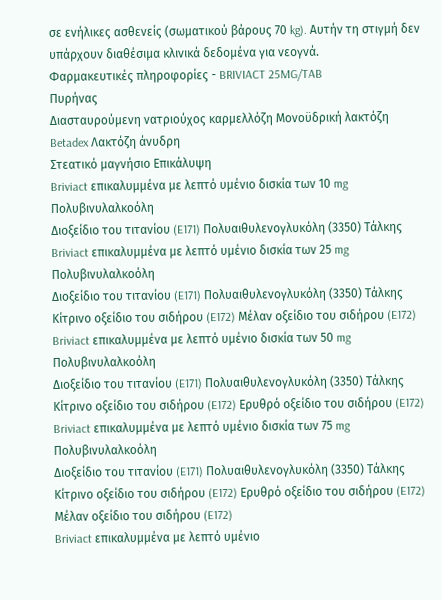σε ενήλικες ασθενείς (σωματικού βάρους 70 kg). Αυτήν τη στιγμή δεν υπάρχουν διαθέσιμα κλινικά δεδομένα για νεογνά.
Φαρμακευτικές πληροφορίες - BRIVIACT 25MG/TAB
Πυρήνας
Διασταυρούμενη νατριούχος καρμελλόζη Μονοϋδρική λακτόζη
Betadex Λακτόζη άνυδρη
Στεατικό μαγνήσιο Επικάλυψη
Briviact επικαλυμμένα με λεπτό υμένιο δισκία των 10 mg
Πολυβινυλαλκοόλη
Διοξείδιο του τιτανίου (E171) Πολυαιθυλενογλυκόλη (3350) Τάλκης
Briviact επικαλυμμένα με λεπτό υμένιο δισκία των 25 mg
Πολυβινυλαλκοόλη
Διοξείδιο του τιτανίου (E171) Πολυαιθυλενογλυκόλη (3350) Τάλκης
Κίτρινο οξείδιο του σιδήρου (E172) Μέλαν οξείδιο του σιδήρου (E172)
Briviact επικαλυμμένα με λεπτό υμένιο δισκία των 50 mg
Πολυβινυλαλκοόλη
Διοξείδιο του τιτανίου (E171) Πολυαιθυλενογλυκόλη (3350) Τάλκης
Κίτρινο οξείδιο του σιδήρου (E172) Ερυθρό οξείδιο του σιδήρου (E172)
Briviact επικαλυμμένα με λεπτό υμένιο δισκία των 75 mg
Πολυβινυλαλκοόλη
Διοξείδιο του τιτανίου (E171) Πολυαιθυλενογλυκόλη (3350) Τάλκης
Κίτρινο οξείδιο του σιδήρου (E172) Ερυθρό οξείδιο του σιδήρου (E172) Μέλαν οξείδιο του σιδήρου (E172)
Briviact επικαλυμμένα με λεπτό υμένιο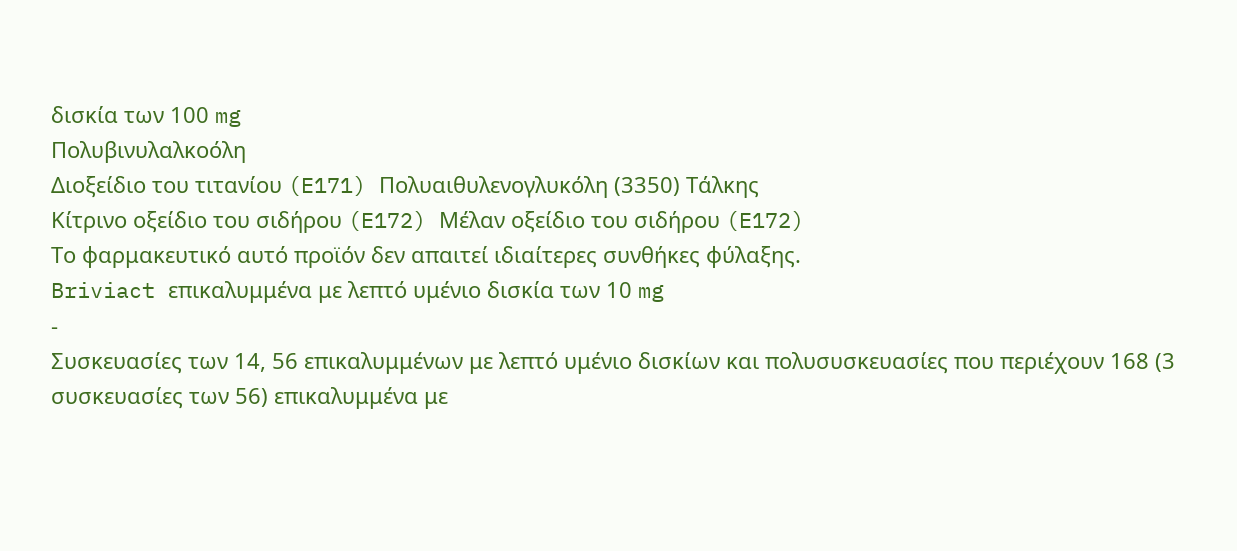δισκία των 100 mg
Πολυβινυλαλκοόλη
Διοξείδιο του τιτανίου (E171) Πολυαιθυλενογλυκόλη (3350) Τάλκης
Κίτρινο οξείδιο του σιδήρου (E172) Μέλαν οξείδιο του σιδήρου (E172)
Το φαρμακευτικό αυτό προϊόν δεν απαιτεί ιδιαίτερες συνθήκες φύλαξης.
Briviact επικαλυμμένα με λεπτό υμένιο δισκία των 10 mg
-
Συσκευασίες των 14, 56 επικαλυμμένων με λεπτό υμένιο δισκίων και πολυσυσκευασίες που περιέχουν 168 (3 συσκευασίες των 56) επικαλυμμένα με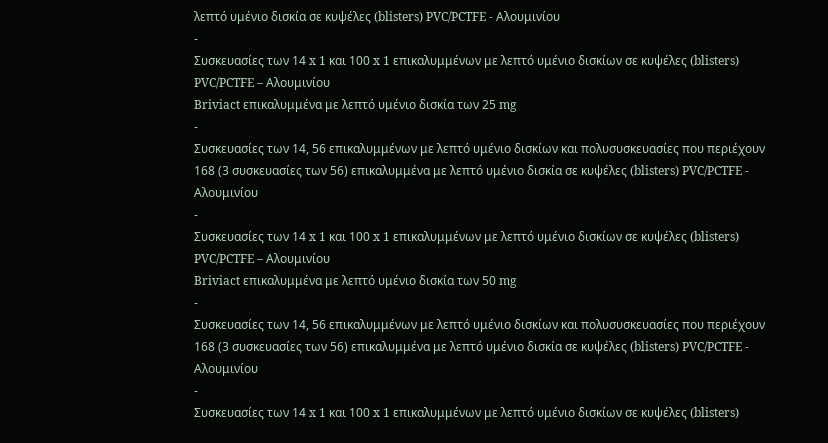λεπτό υμένιο δισκία σε κυψέλες (blisters) PVC/PCTFE - Αλουμινίου
-
Συσκευασίες των 14 x 1 και 100 x 1 επικαλυμμένων με λεπτό υμένιο δισκίων σε κυψέλες (blisters) PVC/PCTFE – Αλουμινίου
Briviact επικαλυμμένα με λεπτό υμένιο δισκία των 25 mg
-
Συσκευασίες των 14, 56 επικαλυμμένων με λεπτό υμένιο δισκίων και πολυσυσκευασίες που περιέχουν 168 (3 συσκευασίες των 56) επικαλυμμένα με λεπτό υμένιο δισκία σε κυψέλες (blisters) PVC/PCTFE - Αλουμινίου
-
Συσκευασίες των 14 x 1 και 100 x 1 επικαλυμμένων με λεπτό υμένιο δισκίων σε κυψέλες (blisters) PVC/PCTFE – Αλουμινίου
Briviact επικαλυμμένα με λεπτό υμένιο δισκία των 50 mg
-
Συσκευασίες των 14, 56 επικαλυμμένων με λεπτό υμένιο δισκίων και πολυσυσκευασίες που περιέχουν 168 (3 συσκευασίες των 56) επικαλυμμένα με λεπτό υμένιο δισκία σε κυψέλες (blisters) PVC/PCTFE - Αλουμινίου
-
Συσκευασίες των 14 x 1 και 100 x 1 επικαλυμμένων με λεπτό υμένιο δισκίων σε κυψέλες (blisters)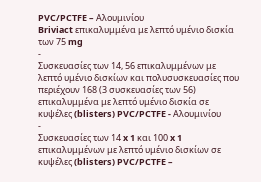PVC/PCTFE – Αλουμινίου
Briviact επικαλυμμένα με λεπτό υμένιο δισκία των 75 mg
-
Συσκευασίες των 14, 56 επικαλυμμένων με λεπτό υμένιο δισκίων και πολυσυσκευασίες που περιέχουν 168 (3 συσκευασίες των 56) επικαλυμμένα με λεπτό υμένιο δισκία σε κυψέλες (blisters) PVC/PCTFE - Αλουμινίου
-
Συσκευασίες των 14 x 1 και 100 x 1 επικαλυμμένων με λεπτό υμένιο δισκίων σε κυψέλες (blisters) PVC/PCTFE –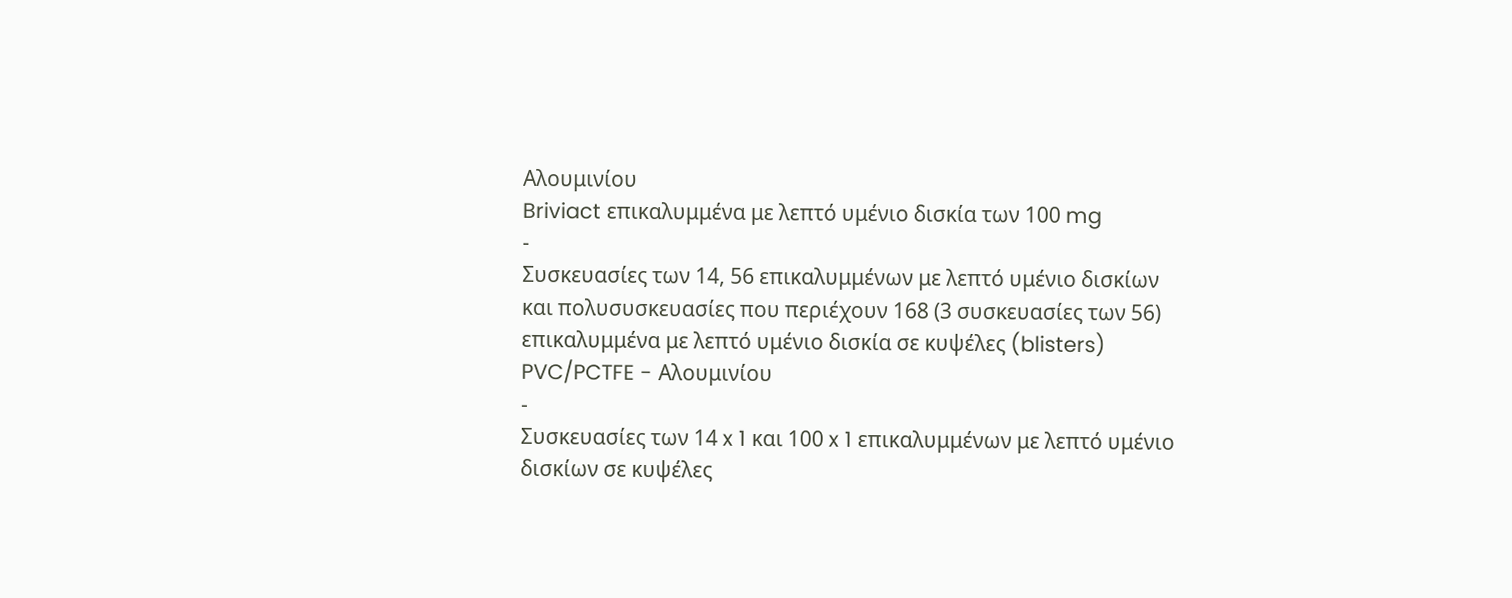Αλουμινίου
Briviact επικαλυμμένα με λεπτό υμένιο δισκία των 100 mg
-
Συσκευασίες των 14, 56 επικαλυμμένων με λεπτό υμένιο δισκίων και πολυσυσκευασίες που περιέχουν 168 (3 συσκευασίες των 56) επικαλυμμένα με λεπτό υμένιο δισκία σε κυψέλες (blisters) PVC/PCTFE - Αλουμινίου
-
Συσκευασίες των 14 x 1 και 100 x 1 επικαλυμμένων με λεπτό υμένιο δισκίων σε κυψέλες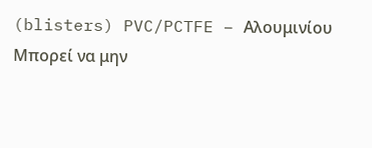(blisters) PVC/PCTFE – Αλουμινίου
Μπορεί να μην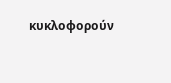κυκλοφορούν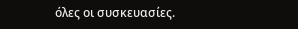όλες οι συσκευασίες.